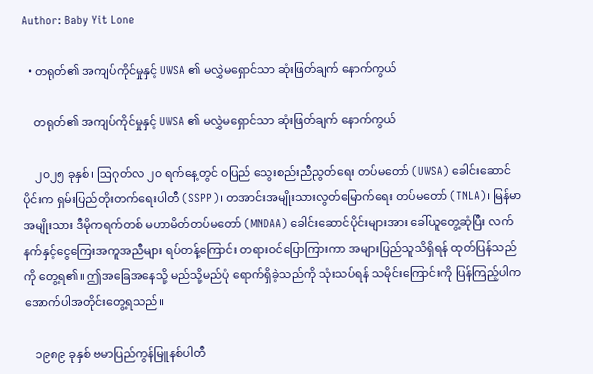Author: Baby Yit Lone

  • တရုတ်၏ အကျပ်ကိုင်မှုနှင့် UWSA ၏ မလွှဲမရှောင်သာ ဆုံးဖြတ်ချက် နောက်ကွယ်

    တရုတ်၏ အကျပ်ကိုင်မှုနှင့် UWSA ၏ မလွှဲမရှောင်သာ ဆုံးဖြတ်ချက် နောက်ကွယ်

    ၂၀၂၅ ခုနှစ်၊ ဩဂုတ်လ ၂၀ ရက်နေ့တွင် ဝပြည် သွေးစည်းညီညွတ်ရေး တပ်မတော် (UWSA) ခေါင်းဆောင်ပိုင်းက ရှမ်းပြည်တိုးတက်ရေးပါတီ (SSPP)၊ တအာင်းအမျိုးသားလွတ်မြောက်ရေး တပ်မတော် (TNLA)၊ မြန်မာအမျိုးသား ဒီမိုကရက်တစ် မဟာမိတ်တပ်မတော် (MNDAA) ခေါင်းဆောင်ပိုင်းများအား ခေါ်ယူတွေ့ဆုံပြီး လက်နက်နှင့်ငွေကြေးအကူအညီများ ရပ်တန့်ကြောင်း တရားဝင်ပြောကြားကာ အများပြည်သူသိရှိရန် ထုတ်ပြန်သည်ကို တွေ့ရ၏။ ဤအခြေအနေသို့ မည်သို့မည်ပုံ ရောက်ရှိခဲ့သည်ကို သုံးသပ်ရန် သမိုင်းကြောင်းကို ပြန်ကြည့်ပါက အောက်ပါအတိုင်းတွေ့ရသည်။

    ၁၉၈၉ ခုနှစ် ဗမာပြည်ကွန်မြူနစ်ပါတီ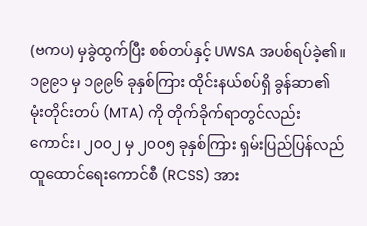(ဗကပ) မှခွဲထွက်ပြီး စစ်တပ်နှင့် UWSA အပစ်ရပ်ခဲ့၏။ ၁၉၉၁ မှ ၁၉၉၆ ခုနှစ်ကြား ထိုင်းနယ်စပ်ရှိ ခွန်ဆာ၏ မုံးတိုင်းတပ် (MTA) ကို တိုက်ခိုက်ရာတွင်လည်းကောင်း၊ ၂၀၀၂ မှ ၂၀၀၅ ခုနှစ်ကြား ရှမ်းပြည်ပြန်လည်ထူထောင်ရေးကောင်စီ (RCSS) အား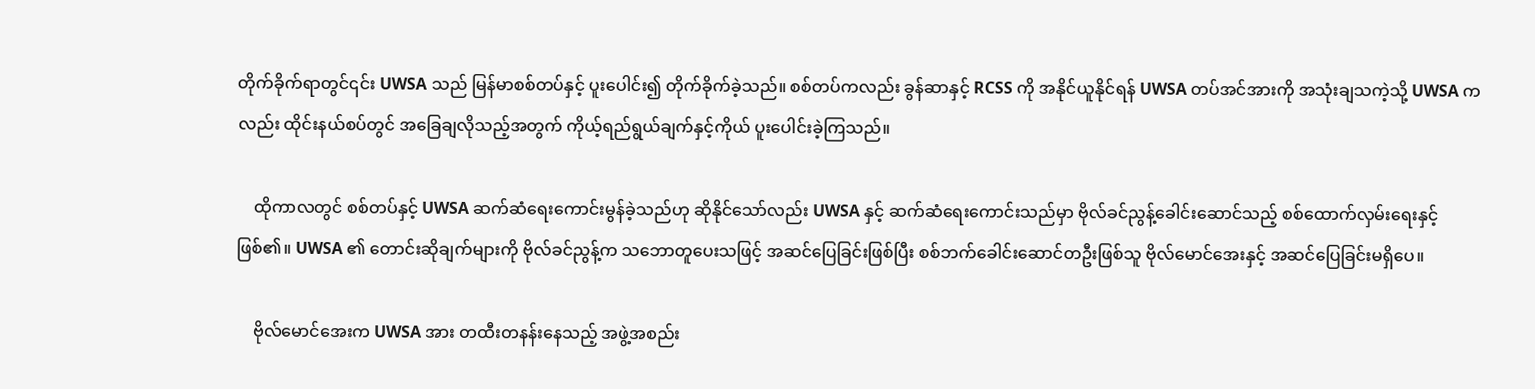တိုက်ခိုက်ရာတွင်၎င်း UWSA သည် မြန်မာစစ်တပ်နှင့် ပူးပေါင်း၍ တိုက်ခိုက်ခဲ့သည်။ စစ်တပ်ကလည်း ခွန်ဆာနှင့် RCSS ကို အနိုင်ယူနိုင်ရန် UWSA တပ်အင်အားကို အသုံးချသကဲ့သို့ UWSA ကလည်း ထိုင်းနယ်စပ်တွင် အခြေချလိုသည့်အတွက် ကိုယ့်ရည်ရွယ်ချက်နှင့်ကိုယ် ပူးပေါင်းခဲ့ကြသည်။

    ထိုကာလတွင် စစ်တပ်နှင့် UWSA ဆက်ဆံရေးကောင်းမွန်ခဲ့သည်ဟု ဆိုနိုင်သော်လည်း UWSA နှင့် ဆက်ဆံရေးကောင်းသည်မှာ ဗိုလ်ခင်ညွန့်ခေါင်းဆောင်သည့် စစ်ထောက်လှမ်းရေးနှင့်ဖြစ်၏။ UWSA ၏ တောင်းဆိုချက်များကို ဗိုလ်ခင်ညွန့်က သဘောတူပေးသဖြင့် အဆင်ပြေခြင်းဖြစ်ပြီး စစ်ဘက်ခေါင်းဆောင်တဦးဖြစ်သူ ဗိုလ်မောင်အေးနှင့် အဆင်ပြေခြင်းမရှိပေ။

    ဗိုလ်မောင်အေးက UWSA အား တထီးတနန်းနေသည့် အဖွဲ့အစည်း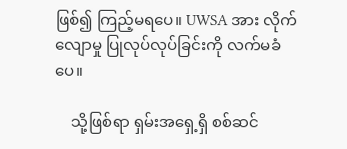ဖြစ်၍ ကြည့်မရပေ။ UWSA အား လိုက်လျောမှု ပြုလုပ်လုပ်ခြင်းကို လက်မခံပေ။

    သို့ဖြစ်ရာ ရှမ်းအရှေ့ရှိ စစ်ဆင်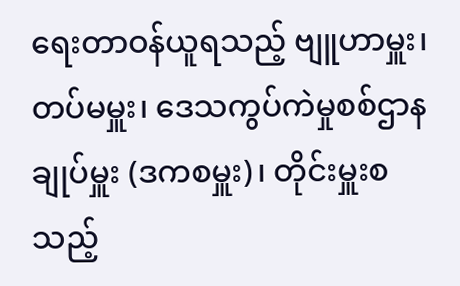ရေးတာဝန်ယူရသည့် ဗျူဟာမှူး၊ တပ်မမှူး၊ ဒေသကွပ်ကဲမှုစစ်ဌာနချုပ်မှူး (ဒကစမှူး)၊ တိုင်းမှူးစသည့်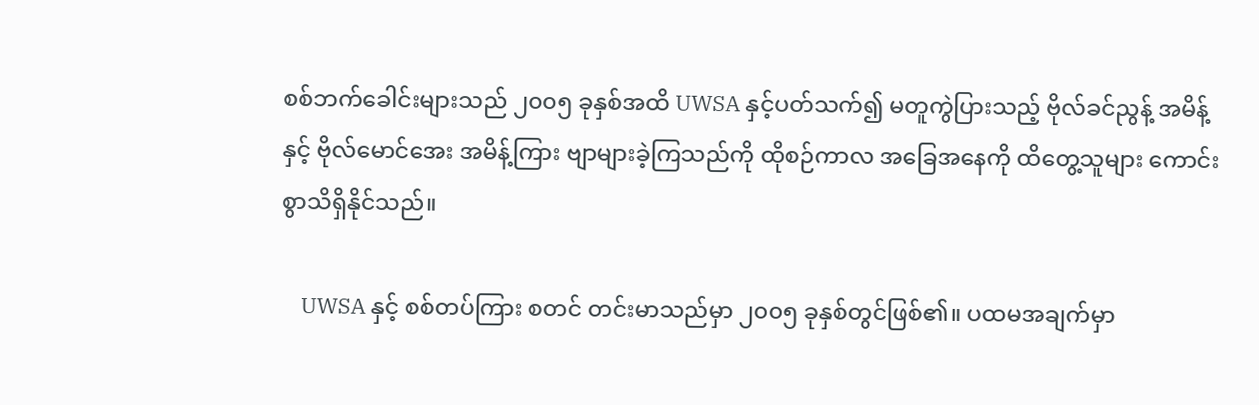စစ်ဘက်ခေါင်းများသည် ၂၀၀၅ ခုနှစ်အထိ UWSA နှင့်ပတ်သက်၍ မတူကွဲပြားသည့် ဗိုလ်ခင်ညွန့် အမိန့်နှင့် ဗိုလ်မောင်အေး အမိန့်ကြား ဗျာများခဲ့ကြသည်ကို ထိုစဉ်ကာလ အခြေအနေကို ထိတွေ့သူများ ကောင်းစွာသိရှိနိုင်သည်။

    UWSA နှင့် စစ်တပ်ကြား စတင် တင်းမာသည်မှာ ၂၀၀၅ ခုနှစ်တွင်ဖြစ်၏။ ပထမအချက်မှာ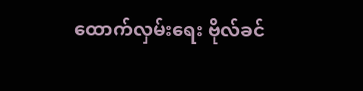ထောက်လှမ်းရေး ဗိုလ်ခင်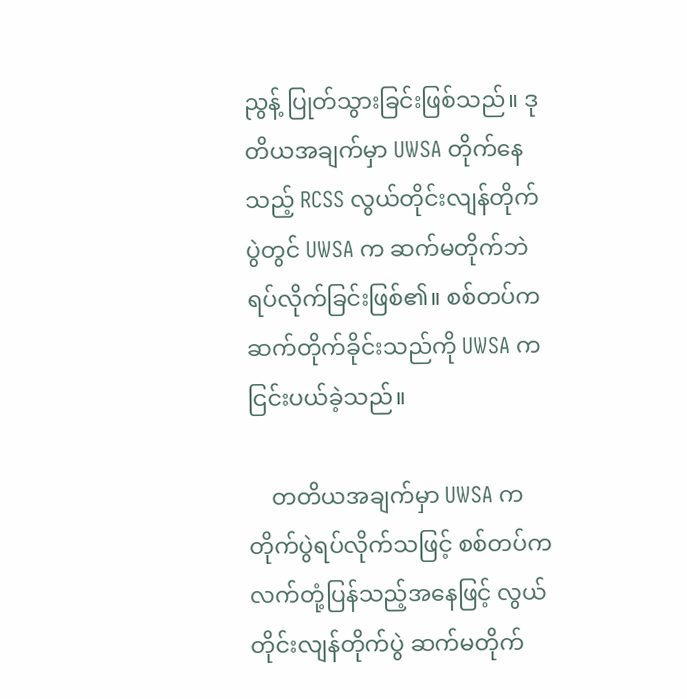ညွန့် ပြုတ်သွားခြင်းဖြစ်သည်။ ဒုတိယအချက်မှာ UWSA တိုက်နေသည့် RCSS လွယ်တိုင်းလျန်တိုက်ပွဲတွင် UWSA က ဆက်မတိုက်ဘဲ ရပ်လိုက်ခြင်းဖြစ်၏။ စစ်တပ်က ဆက်တိုက်ခိုင်းသည်ကို UWSA က ငြင်းပယ်ခဲ့သည်။

    တတိယအချက်မှာ UWSA က တိုက်ပွဲရပ်လိုက်သဖြင့် စစ်တပ်က လက်တုံ့ပြန်သည့်အနေဖြင့် လွယ်တိုင်းလျန်တိုက်ပွဲ ဆက်မတိုက်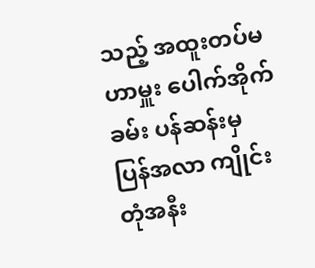သည့် အထူးတပ်မဟာမှူး ပေါက်အိုက်ခမ်း ပန်ဆန်းမှ ပြန်အလာ ကျိုင်းတုံအနီး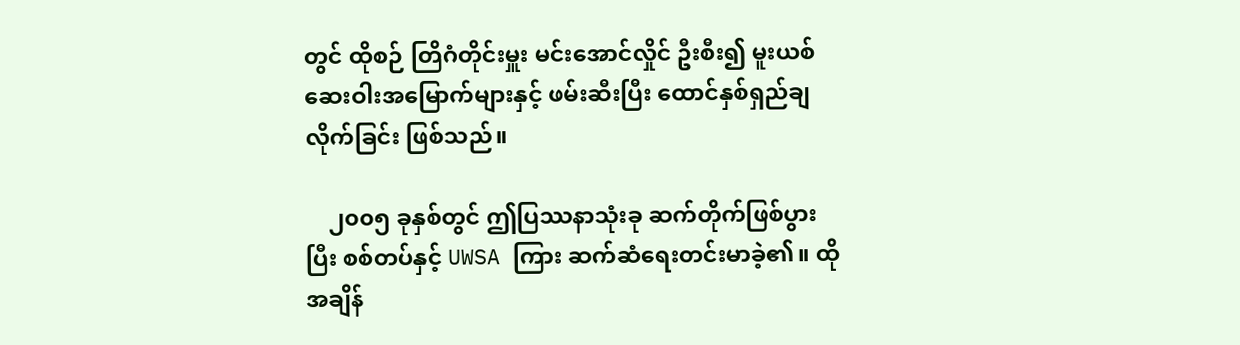တွင် ထိုစဉ် တြိဂံတိုင်းမှူး မင်းအောင်လှိုင် ဦးစီး၍ မူးယစ်ဆေးဝါးအမြောက်များနှင့် ဖမ်းဆီးပြီး ထောင်နှစ်ရှည်ချလိုက်ခြင်း ဖြစ်သည်။

    ၂၀၀၅ ခုနှစ်တွင် ဤပြဿနာသုံးခု ဆက်တိုက်ဖြစ်ပွားပြီး စစ်တပ်နှင့် UWSA ကြား ဆက်ဆံရေးတင်းမာခဲ့၏။ ထိုအချိန်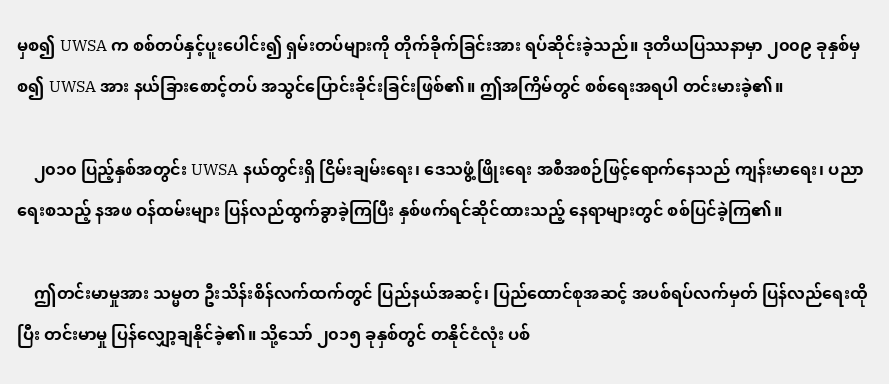မှစ၍ UWSA က စစ်တပ်နှင့်ပူးပေါင်း၍ ရှမ်းတပ်များကို တိုက်ခိုက်ခြင်းအား ရပ်ဆိုင်းခဲ့သည်။ ဒုတိယပြဿနာမှာ ၂၀၀၉ ခုနှစ်မှစ၍ UWSA အား နယ်ခြားစောင့်တပ် အသွင်ပြောင်းခိုင်းခြင်းဖြစ်၏။ ဤအကြိမ်တွင် စစ်ရေးအရပါ တင်းမားခဲ့၏။

    ၂၀၁၀ ပြည့်နှစ်အတွင်း UWSA နယ်တွင်းရှိ ငြိမ်းချမ်းရေး၊ ဒေသဖွံ့ဖြိုးရေး အစီအစဉ်ဖြင့်ရောက်နေသည် ကျန်းမာရေး၊ ပညာရေးစသည့် နအဖ ဝန်ထမ်းများ ပြန်လည်ထွက်ခွာခဲ့ကြပြီး နှစ်ဖက်ရင်ဆိုင်ထားသည့် နေရာများတွင် စစ်ပြင်ခဲ့ကြ၏။

    ဤတင်းမာမှုအား သမ္မတ ဦးသိန်းစိန်လက်ထက်တွင် ပြည်နယ်အဆင့်၊ ပြည်ထောင်စုအဆင့် အပစ်ရပ်လက်မှတ် ပြန်လည်ရေးထိုပြီး တင်းမာမှု ပြန်လျှော့ချနိုင်ခဲ့၏။ သို့သော် ၂၀၁၅ ခုနှစ်တွင် တနိုင်ငံလုံး ပစ်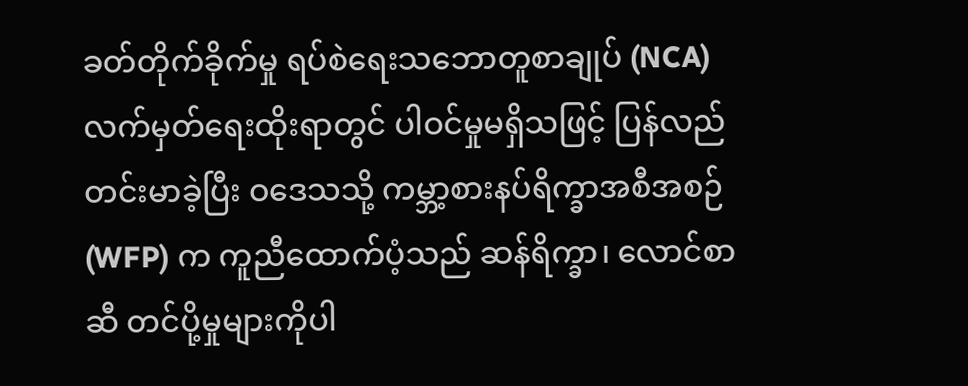ခတ်တိုက်ခိုက်မှု ရပ်စဲရေးသဘောတူစာချုပ် (NCA) လက်မှတ်ရေးထိုးရာတွင် ပါဝင်မှုမရှိသဖြင့် ပြန်လည်တင်းမာခဲ့ပြီး ဝဒေသသို့ ကမ္ဘာ့စားနပ်ရိက္ခာအစီအစဉ် (WFP) က ကူညီထောက်ပံ့သည် ဆန်ရိက္ခာ၊ လောင်စာဆီ တင်ပို့မှုများကိုပါ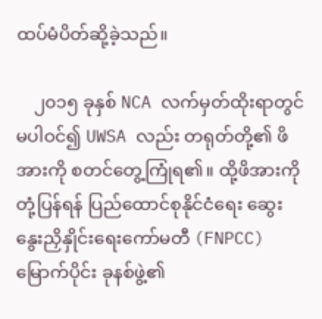ထပ်မံပိတ်ဆို့ခဲ့သည်။

    ၂၀၁၅ ခုနှစ် NCA လက်မှတ်ထိုးရာတွင် မပါဝင်၍ UWSA လည်း တရုတ်တို့၏ ဖိအားကို စတင်တွေ့ကြုံရ၏။ ထို့ဖိအားကို တုံ့ပြန်ရန် ပြည်ထောင်စုနိုင်ငံရေး ဆွေးနွေးညှိနှိုင်းရေးကော်မတီ (FNPCC) မြောက်ပိုင်း ခုနစ်ဖွဲ့၏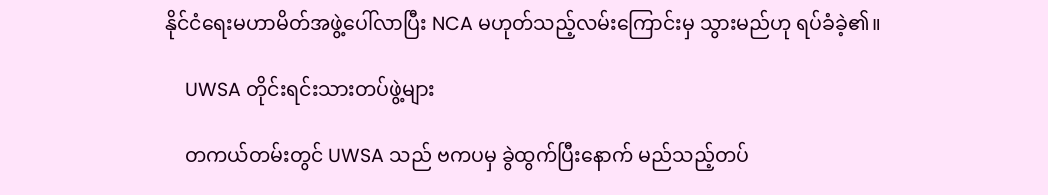နိုင်ငံရေးမဟာမိတ်အဖွဲ့ပေါ်လာပြီး NCA မဟုတ်သည့်လမ်းကြောင်းမှ သွားမည်ဟု ရပ်ခံခဲ့၏။

    UWSA တိုင်းရင်းသားတပ်ဖွဲ့များ

    တကယ်တမ်းတွင် UWSA သည် ဗကပမှ ခွဲထွက်ပြီးနောက် မည်သည့်တပ်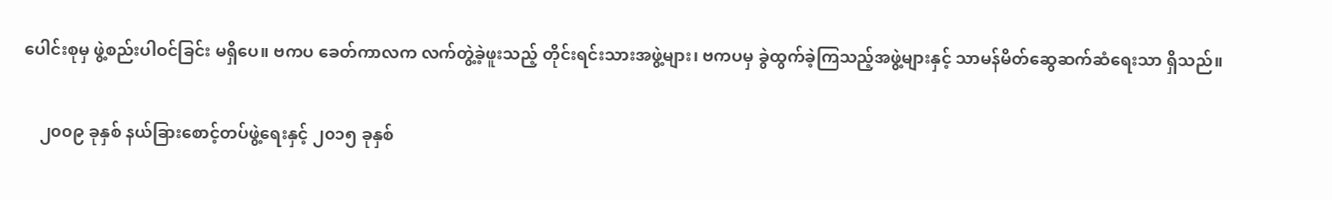ပေါင်းစုမှ ဖွဲ့စည်းပါဝင်ခြင်း မရှိပေ။ ဗကပ ခေတ်ကာလက လက်တွဲ့ခဲ့ဖူးသည့် တိုင်းရင်းသားအဖွဲ့များ၊ ဗကပမှ ခွဲထွက်ခဲ့ကြသည့်အဖွဲ့များနှင့် သာမန်မိတ်ဆွေဆက်ဆံရေးသာ ရှိသည်။

    ၂၀၀၉ ခုနှစ် နယ်ခြားစောင့်တပ်ဖွဲ့ရေးနှင့် ၂၀၁၅ ခုနှစ်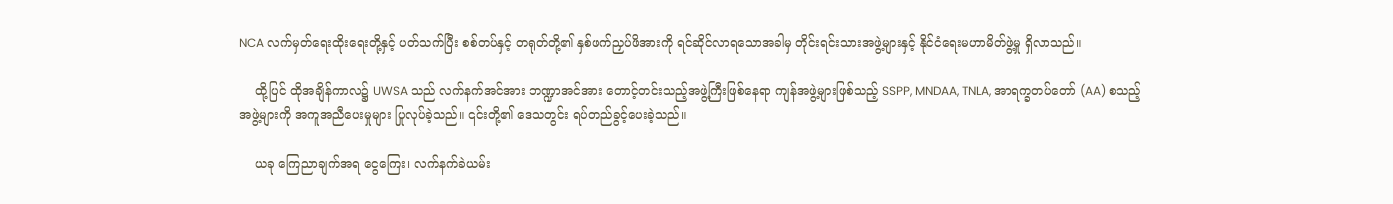NCA လက်မှတ်ရေးထိုးရေးတို့နှင့် ပတ်သက်ပြီး စစ်တပ်နှင့် တရုတ်တို့၏ နှစ်ဖက်ညှပ်ဖိအားကို ရင်ဆိုင်လာရသောအခါမှ တိုင်းရင်းသားအဖွဲ့များနှင့် နိုင်ငံရေးမဟာမိတ်ဖွဲ့မှု ရှိလာသည်။

    ထို့ပြင် ထိုအချိန်ကာလ၌ UWSA သည် လက်နက်အင်အား ဘဏ္ဍာအင်အား တောင့်တင်းသည့်အဖွဲ့ကြီးဖြစ်နေရာ ကျန်အဖွဲ့များဖြစ်သည့် SSPP, MNDAA, TNLA, အာရက္ခတပ်တော် (AA) စသည့် အဖွဲ့များကို အကူအညီပေးမှုများ ပြုလုပ်ခဲ့သည်။ ၎င်းတို့၏ ဒေသတွင်း ရပ်တည်ခွင့်ပေးခဲ့သည်။

    ယခု ကြေညာချက်အရ ငွေကြေး၊ လက်နက်ခဲယမ်း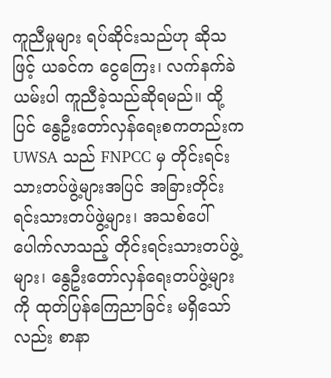ကူညီမှုများ ရပ်ဆိုင်းသည်ဟု ဆိုသဖြင့် ယခင်က ငွေကြေး၊ လက်နက်ခဲယမ်းပါ ကူညီခဲ့သည်ဆိုရမည်။ ထို့ပြင် နွေဦးတော်လှန်ရေးစကတည်းက UWSA သည် FNPCC မှ တိုင်းရင်းသားတပ်ဖွဲ့များအပြင် အခြားတိုင်းရင်းသားတပ်ဖွဲ့များ၊ အသစ်ပေါ်ပေါက်လာသည့် တိုင်းရင်းသားတပ်ဖွဲ့များ၊ နွေဦးတော်လှန်ရေးတပ်ဖွဲ့များကို ထုတ်ပြန်ကြေညာခြင်း မရှိသော်လည်း စာနာ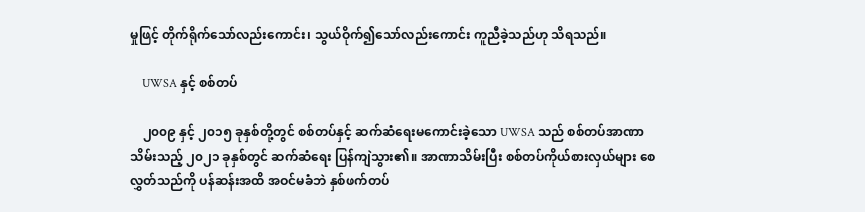မှုဖြင့် တိုက်ရိုက်သော်လည်းကောင်း၊ သွယ်ဝိုက်၍သော်လည်းကောင်း ကူညီခဲ့သည်ဟု သိရသည်။

    UWSA နှင့် စစ်တပ်

    ၂၀၀၉ နှင့် ၂၀၁၅ ခုနှစ်တို့တွင် စစ်တပ်နှင့် ဆက်ဆံရေးမကောင်းခဲ့သော UWSA သည် စစ်တပ်အာဏာသိမ်းသည့် ၂၀၂၁ ခုနှစ်တွင် ဆက်ဆံရေး ပြန်ကျဲသွား၏။ အာဏာသိမ်းပြီး စစ်တပ်ကိုယ်စားလှယ်များ စေလွှတ်သည်ကို ပန်ဆန်းအထိ အဝင်မခံဘဲ နှစ်ဖက်တပ်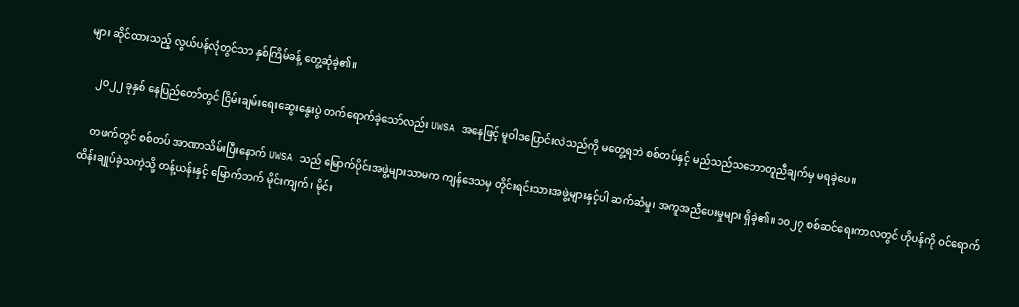များ ဆိုင်ထားသည့် လွယ်ပန်လုံတွင်သာ နှစ်ကြိမ်ခန့် တွေ့ဆုံခဲ့၏။

    ၂၀၂၂ ခုနှစ် နေပြည်တော်တွင် ငြိမ်းချမ်းရေးဆွေးနွေးပွဲ တက်ရောက်ခဲ့သော်လည်း UWSA အနေဖြင့် မူဝါဒပြောင်းလဲသည်ကို မတွေ့ရဘဲ စစ်တပ်နှင့် မည်သည်သဘောတူညီချက်မှ မရခဲ့ပေ။

    တဖက်တွင် စစ်တပ် အာဏာသိမ်းပြီးနောက် UWSA သည် မြောက်ပိုင်းအဖွဲ့များသာမက ကျန်ဒေသမှ တိုင်းရင်းသားအဖွဲ့များနှင့်ပါ ဆက်ဆံမှု၊ အကူအညီပေးမှုများ ရှိခဲ့၏။ ၁၀၂၇ စစ်ဆင်ရေးကာလတွင် ဟိုပန်ကို ဝင်ရောက်ထိန်းချုပ်ခဲ့သကဲ့သို့ တန့်ယန်းနှင့် မြောက်ဘက် မိုင်းကျက်၊ မိုင်း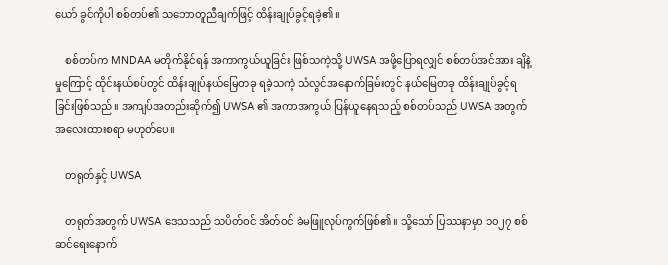ယော် ခွင်ကိုပါ စစ်တပ်၏ သဘောတူညီချက်ဖြင့် ထိန်းချုပ်ခွင့်ရခဲ့၏။

    စစ်တပ်က MNDAA မတိုက်နိုင်ရန် အကာကွယ်ယူခြင်း ဖြစ်သကဲ့သို့ UWSA အဖို့ပြောရလျှင် စစ်တပ်အင်အား ချိနဲ့မှုကြောင့် ထိုင်းနယ်စပ်တွင် ထိန်းချုပ်နယ်မြေတခု ရခဲ့သကဲ့ သံလွင်အနောက်ခြမ်းတွင် နယ်မြေတခု ထိန်းချုပ်ခွင့်ရခြင်းဖြစ်သည်။ အကျပ်အတည်းဆိုက်၍ UWSA ၏ အကာအကွယ် ပြန်ယူနေရသည့် စစ်တပ်သည် UWSA အတွက် အလေးထားစရာ မဟုတ်ပေ။

    တရုတ်နှင့် UWSA

    တရုတ်အတွက် UWSA ဒေသသည် သပိတ်ဝင် အိတ်ဝင် ခဲမဖြူလုပ်ကွက်ဖြစ်၏။ သို့သော် ပြဿနာမှာ ၁၀၂၇ စစ်ဆင်ရေးနောက်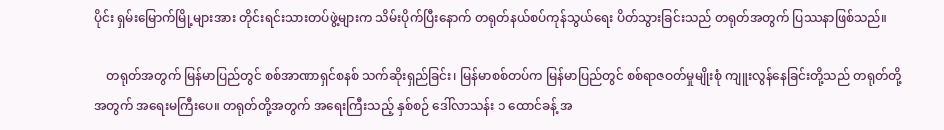ပိုင်း ရှမ်းမြောက်မြို့များအား တိုင်းရင်းသားတပ်ဖွဲ့များက သိမ်းပိုက်ပြီးနောက် တရုတ်နယ်စပ်ကုန်သွယ်ရေး ပိတ်သွားခြင်းသည် တရုတ်အတွက် ပြဿနာဖြစ်သည်။

    တရုတ်အတွက် မြန်မာပြည်တွင် စစ်အာဏာရှင်စနစ် သက်ဆိုးရှည်ခြင်း၊ မြန်မာစစ်တပ်က မြန်မာပြည်တွင် စစ်ရာဇဝတ်မှုမျိုးစုံ ကျူးလွန်နေခြင်းတို့သည် တရုတ်တို့အတွက် အရေးမကြီးပေ။ တရုတ်တို့အတွက် အရေးကြီးသည့် နှစ်စဉ် ဒေါ်လာသန်း ၁ ထောင်ခန့် အ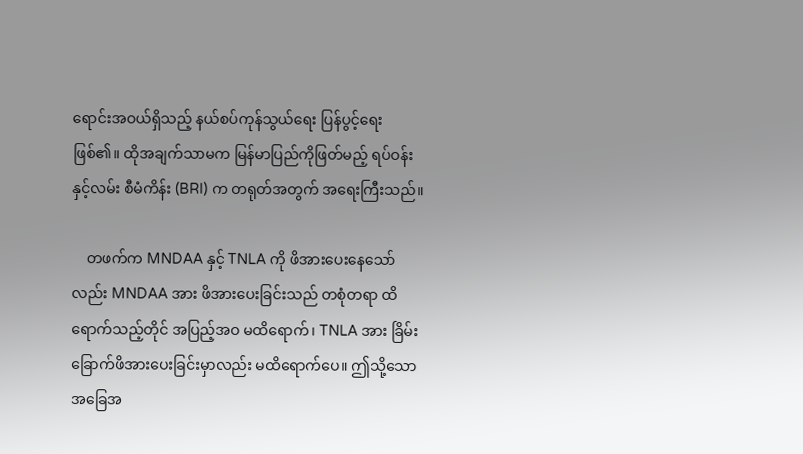ရောင်းအဝယ်ရှိသည့် နယ်စပ်ကုန်သွယ်ရေး ပြန်ပွင့်ရေးဖြစ်၏။ ထိုအချက်သာမက မြန်မာပြည်ကိုဖြတ်မည့် ရပ်ဝန်းနှင့်လမ်း စီမံကိန်း (BRI) က တရုတ်အတွက် အရေးကြီးသည်။

    တဖက်က MNDAA နှင့် TNLA ကို ဖိအားပေးနေသော်လည်း MNDAA အား ဖိအားပေးခြင်းသည် တစုံတရာ ထိရောက်သည့်တိုင် အပြည့်အဝ မထိရောက်၊ TNLA အား ခြိမ်းခြောက်ဖိအားပေးခြင်းမှာလည်း မထိရောက်ပေ။ ဤသို့သော အခြေအ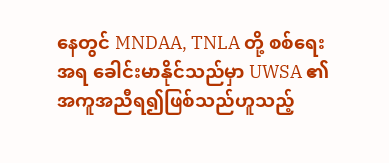နေတွင် MNDAA, TNLA တို့ စစ်ရေးအရ ခေါင်းမာနိုင်သည်မှာ UWSA ၏ အကူအညီရ၍ဖြစ်သည်ဟူသည့်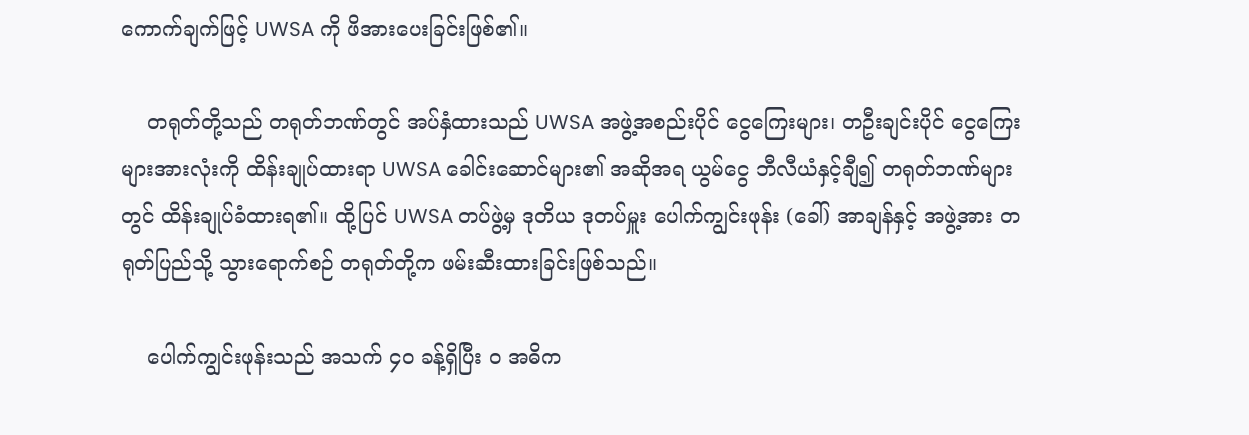ကောက်ချက်ဖြင့် UWSA ကို ဖိအားပေးခြင်းဖြစ်၏။

    တရုတ်တို့သည် တရုတ်ဘဏ်တွင် အပ်နှံထားသည် UWSA အဖွဲ့အစည်းပိုင် ငွေကြေးများ၊ တဦးချင်းပိုင် ငွေကြေးများအားလုံးကို ထိန်းချုပ်ထားရာ UWSA ခေါင်းဆောင်များ၏ အဆိုအရ ယွမ်ငွေ ဘီလီယံနှင့်ချီ၍ တရုတ်ဘဏ်များတွင် ထိန်းချုပ်ခံထားရ၏။ ထို့ပြင် UWSA တပ်ဖွဲ့မှ ဒုတိယ ဒုတပ်မှူး ပေါက်ကျွင်းဖုန်း (ခေါ်) အာချန်နှင့် အဖွဲ့အား တရုတ်ပြည်သို့ သွားရောက်စဉ် တရုတ်တို့က ဖမ်းဆီးထားခြင်းဖြစ်သည်။

    ပေါက်ကျွင်းဖုန်းသည် အသက် ၄၀ ခန့်ရှိပြီး ဝ အဓိက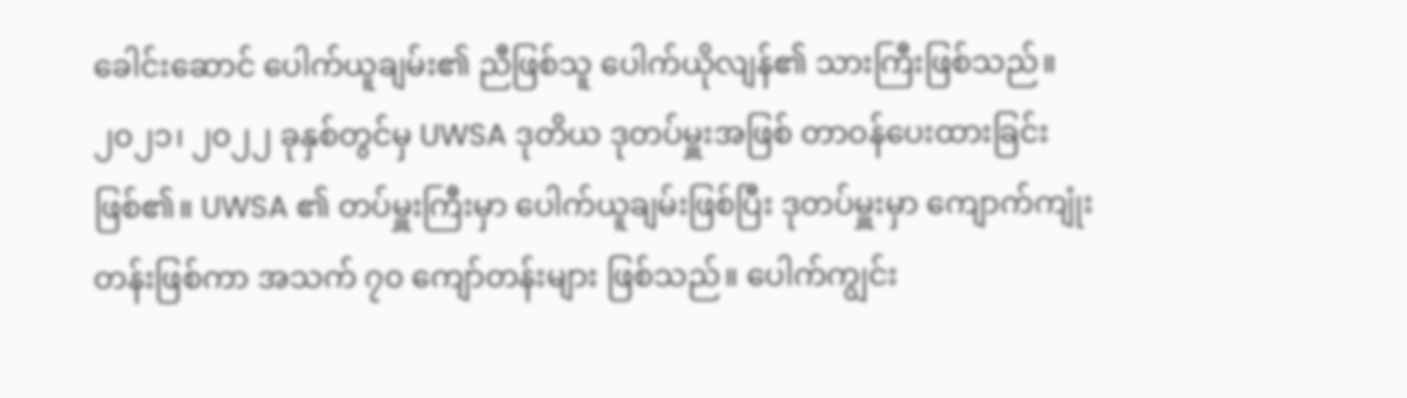ခေါင်းဆောင် ပေါက်ယူချမ်း၏ ညီဖြစ်သူ ပေါက်ယိုလျန်၏ သားကြီးဖြစ်သည်။ ၂၀၂၁၊ ၂၀၂၂ ခုနှစ်တွင်မှ UWSA ဒုတိယ ဒုတပ်မှူးအဖြစ် တာဝန်ပေးထားခြင်းဖြစ်၏။ UWSA ၏ တပ်မှူးကြီးမှာ ပေါက်ယူချမ်းဖြစ်ပြီး ဒုတပ်မှူးမှာ ကျောက်ကျုံးတန်းဖြစ်ကာ အသက် ၇၀ ကျော်တန်းများ ဖြစ်သည်။ ပေါက်ကျွင်း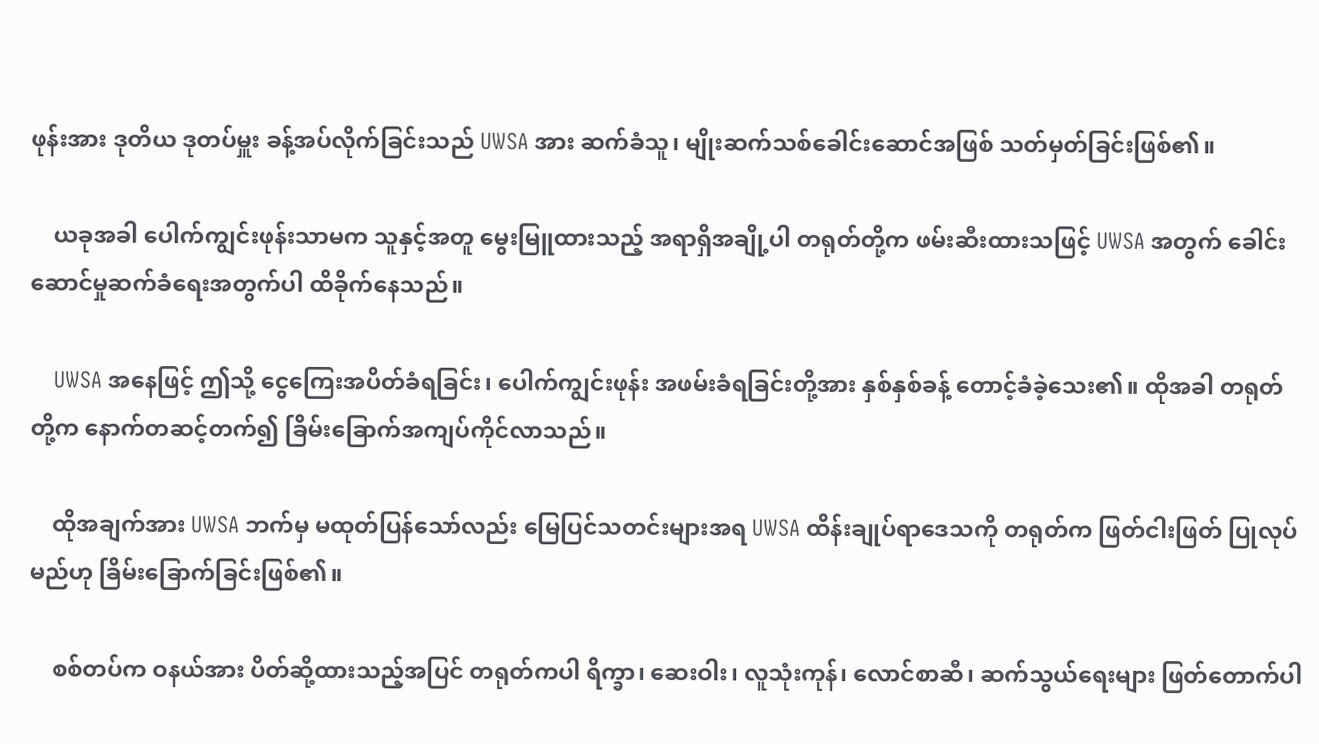ဖုန်းအား ဒုတိယ ဒုတပ်မှူး ခန့်အပ်လိုက်ခြင်းသည် UWSA အား ဆက်ခံသူ၊ မျိုးဆက်သစ်ခေါင်းဆောင်အဖြစ် သတ်မှတ်ခြင်းဖြစ်၏။

    ယခုအခါ ပေါက်ကျွင်းဖုန်းသာမက သူနှင့်အတူ မွေးမြူထားသည့် အရာရှိအချို့ပါ တရုတ်တို့က ဖမ်းဆီးထားသဖြင့် UWSA အတွက် ခေါင်းဆောင်မှုဆက်ခံရေးအတွက်ပါ ထိခိုက်နေသည်။

    UWSA အနေဖြင့် ဤသို့ ငွေကြေးအပိတ်ခံရခြင်း၊ ပေါက်ကျွင်းဖုန်း အဖမ်းခံရခြင်းတို့အား နှစ်နှစ်ခန့် တောင့်ခံခဲ့သေး၏။ ထိုအခါ တရုတ်တို့က နောက်တဆင့်တက်၍ ခြိမ်းခြောက်အကျပ်ကိုင်လာသည်။

    ထိုအချက်အား UWSA ဘက်မှ မထုတ်ပြန်သော်လည်း မြေပြင်သတင်းများအရ UWSA ထိန်းချုပ်ရာဒေသကို တရုတ်က ဖြတ်ငါးဖြတ် ပြုလုပ်မည်ဟု ခြိမ်းခြောက်ခြင်းဖြစ်၏။

    စစ်တပ်က ဝနယ်အား ပိတ်ဆို့ထားသည့်အပြင် တရုတ်ကပါ ရိက္ခာ၊ ဆေးဝါး၊ လူသုံးကုန်၊ လောင်စာဆီ၊ ဆက်သွယ်ရေးများ ဖြတ်တောက်ပါ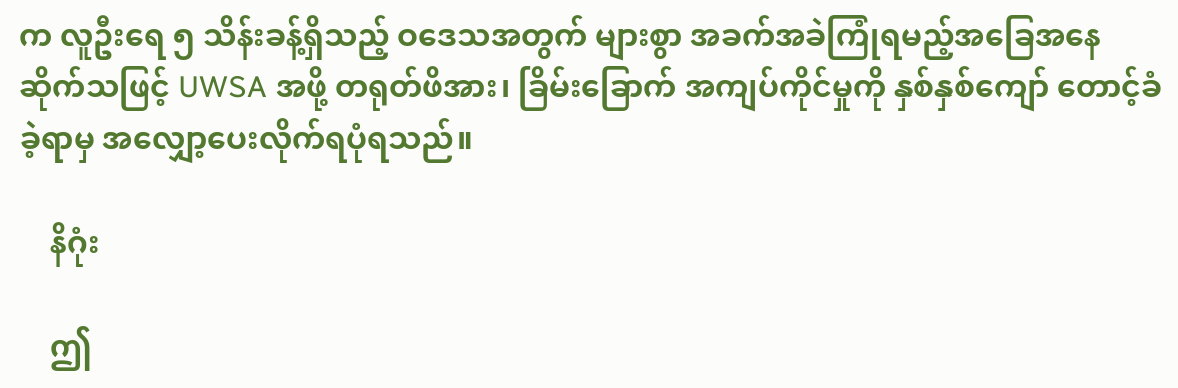က လူဦးရေ ၅ သိန်းခန့်ရှိသည့် ဝဒေသအတွက် များစွာ အခက်အခဲကြုံရမည့်အခြေအနေ ဆိုက်သဖြင့် UWSA အဖို့ တရုတ်ဖိအား၊ ခြိမ်းခြောက် အကျပ်ကိုင်မှုကို နှစ်နှစ်ကျော် တောင့်ခံခဲ့ရာမှ အလျှော့ပေးလိုက်ရပုံရသည်။

    နိဂုံး

    ဤ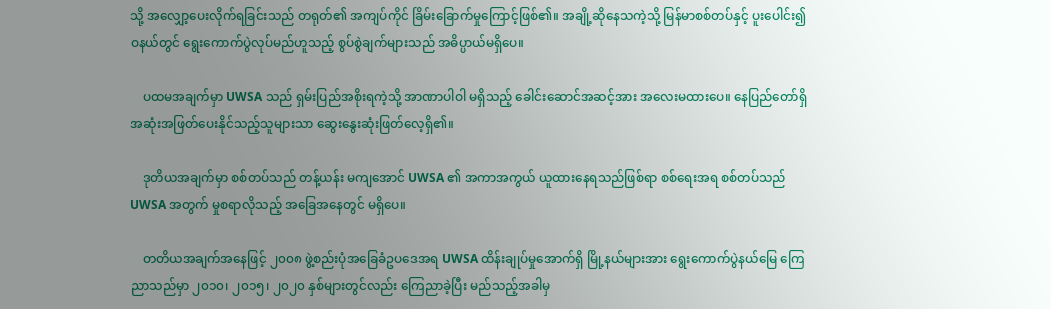သို့ အလျှော့ပေးလိုက်ရခြင်းသည် တရုတ်၏ အကျပ်ကိုင် ခြိမ်းခြောက်မှုကြောင့်ဖြစ်၏။ အချို့ဆိုနေသကဲ့သို့ မြန်မာစစ်တပ်နှင့် ပူးပေါင်း၍ ဝနယ်တွင် ရွေးကောက်ပွဲလုပ်မည်ဟူသည့် စွပ်စွဲချက်များသည် အဓိပ္ပာယ်မရှိပေ။

    ပထမအချက်မှာ UWSA သည် ရှမ်းပြည်အစိုးရကဲ့သို့ အာဏာပါဝါ မရှိသည့် ခေါင်းဆောင်အဆင့်အား အလေးမထားပေ။ နေပြည်တော်ရှိ အဆုံးအဖြတ်ပေးနိုင်သည့်သူများသာ ဆွေးနွေးဆုံးဖြတ်လေ့ရှိ၏။

    ဒုတိယအချက်မှာ စစ်တပ်သည် တန့်ယန်း မကျအောင် UWSA ၏ အကာအကွယ် ယူထားနေရသည်ဖြစ်ရာ စစ်ရေးအရ စစ်တပ်သည် UWSA အတွက် မှုစရာလိုသည့် အခြေအနေတွင် မရှိပေ။

    တတိယအချက်အနေဖြင့် ၂၀၀၈ ဖွဲ့စည်းပုံအခြေခံဥပဒေအရ UWSA ထိန်းချုပ်မှုအောက်ရှိ မြို့နယ်များအား ရွေးကောက်ပွဲနယ်မြေ ကြေညာသည်မှာ ၂၀၁၀၊ ၂၀၁၅၊ ၂၀၂၀ နှစ်များတွင်လည်း ကြေညာခဲ့ပြီး မည်သည့်အခါမှ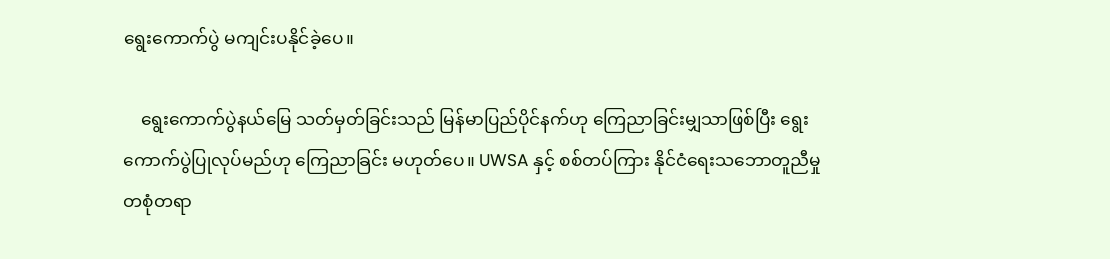ရွေးကောက်ပွဲ မကျင်းပနိုင်ခဲ့ပေ။

    ရွေးကောက်ပွဲနယ်မြေ သတ်မှတ်ခြင်းသည် မြန်မာပြည်ပိုင်နက်ဟု ကြေညာခြင်းမျှသာဖြစ်ပြီး ရွေးကောက်ပွဲပြုလုပ်မည်ဟု ကြေညာခြင်း မဟုတ်ပေ။ UWSA နှင့် စစ်တပ်ကြား နိုင်ငံရေးသဘောတူညီမှု တစုံတရာ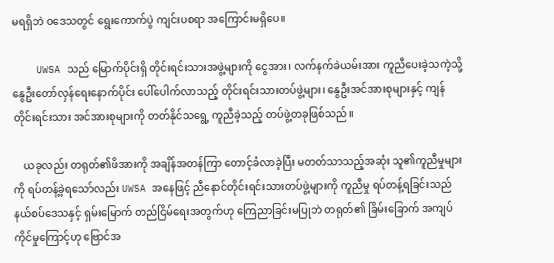မရရှိဘဲ ဝဒေသတွင် ရွေးကောက်ပွဲ ကျင်းပစရာ အကြောင်းမရှိပေ။

    UWSA သည် မြောက်ပိုင်းရှိ တိုင်းရင်းသားအဖွဲ့များကို ငွေအား၊ လက်နက်ခဲယမ်းအား ကူညီပေးခဲ့သကဲ့သို့ နွေဦးတော်လှန်ရေးနောက်ပိုင်း ပေါ်ပေါက်လာသည့် တိုင်းရင်းသားတပ်ဖွဲ့များ၊ နွေဦးအင်အားစုများနှင့် ကျန်တိုင်းရင်းသား အင်အားစုများကို တတ်နိုင်သရွေ့ ကူညီခဲ့သည့် တပ်ဖွဲ့တခုဖြစ်သည်။

    ယခုလည်း တရုတ်၏ဖိအားကို အချိန်အတန်ကြာ တောင့်ခံလာခဲ့ပြီး မတတ်သာသည့်အဆုံး သူ၏ကူညီမှုများကို ရပ်တန့်ခဲ့ရသော်လည်း UWSA အနေဖြင့် ညီနောင်တိုင်းရင်းသားတပ်ဖွဲ့များကို ကူညီမှု ရပ်တန့်ရခြင်းသည် နယ်စပ်ဒေသနှင့် ရှမ်းမြောက် တည်ငြိမ်ရေးအတွက်ဟု ကြေညာခြင်းမပြုဘဲ တရုတ်၏ ခြိမ်းခြောက် အကျပ်ကိုင်မှုကြောင့်ဟု ဗြောင်အ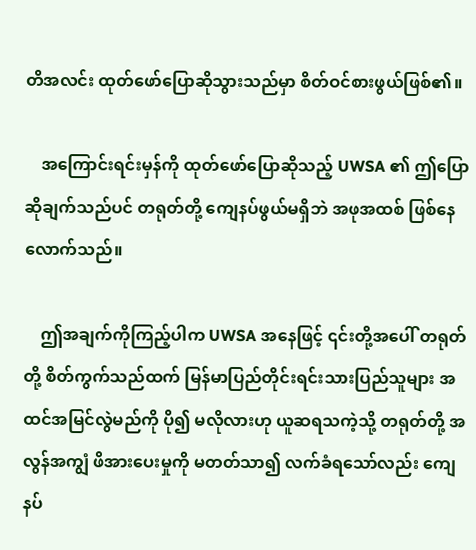တိအလင်း ထုတ်ဖော်ပြောဆိုသွားသည်မှာ စိတ်ဝင်စားဖွယ်ဖြစ်၏။

    အကြောင်းရင်းမှန်ကို ထုတ်ဖော်ပြောဆိုသည့် UWSA ၏ ဤပြောဆိုချက်သည်ပင် တရုတ်တို့ ကျေနပ်ဖွယ်မရှိဘဲ အဖုအထစ် ဖြစ်နေလောက်သည်။

    ဤအချက်ကိုကြည့်ပါက UWSA အနေဖြင့် ၎င်းတို့အပေါ် တရုတ်တို့ စိတ်ကွက်သည်ထက် မြန်မာပြည်တိုင်းရင်းသားပြည်သူများ အထင်အမြင်လွဲမည်ကို ပို၍ မလိုလားဟု ယူဆရသကဲ့သို့ တရုတ်တို့ အလွန်အကျွံ ဖိအားပေးမှုကို မတတ်သာ၍ လက်ခံရသော်လည်း ကျေနပ်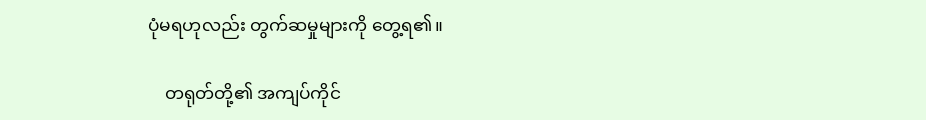ပုံမရဟုလည်း တွက်ဆမှုများကို တွေ့ရ၏။

    တရုတ်တို့၏ အကျပ်ကိုင်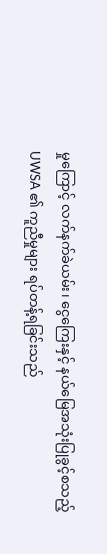မှုကြောင့် လက်နက်ခဲယမ်း၊ ငွေကြေးနှင့် နယ်မြေအသုံးပြုခွင့်စသည့် UWSA ၏ ကူညီမှုများ ရပ်တန့်ရခြင်းသည်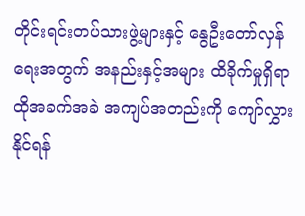တိုင်းရင်းတပ်သားဖွဲ့များနှင့် နွေဦးတော်လှန်ရေးအတွက် အနည်းနှင့်အများ ထိခိုက်မှုရှိရာ ထိုအခက်အခဲ အကျပ်အတည်းကို ကျော်လွှားနိုင်ရန်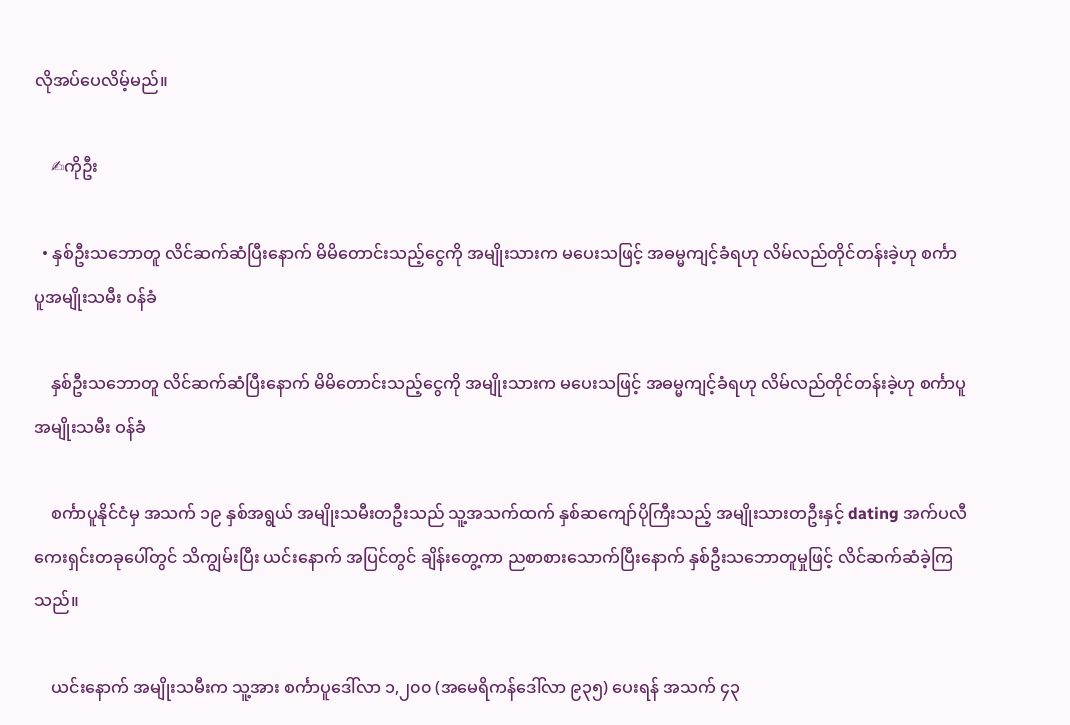လိုအပ်ပေလိမ့်မည်။

    ✍ကိုဦး

  • နှစ်ဦးသဘောတူ လိင်ဆက်ဆံပြီးနောက် မိမိတောင်းသည့်ငွေကို အမျိုးသားက မပေးသဖြင့် အဓမ္မကျင့်ခံရဟု လိမ်လည်တိုင်တန်းခဲ့ဟု စင်္ကာပူအမျိုးသမီး ဝန်ခံ

    နှစ်ဦးသဘောတူ လိင်ဆက်ဆံပြီးနောက် မိမိတောင်းသည့်ငွေကို အမျိုးသားက မပေးသဖြင့် အဓမ္မကျင့်ခံရဟု လိမ်လည်တိုင်တန်းခဲ့ဟု စင်္ကာပူအမျိုးသမီး ဝန်ခံ

    စင်္ကာပူနိုင်ငံမှ အသက် ၁၉ နှစ်အရွယ် အမျိုးသမီးတဦးသည် သူ့အသက်ထက် နှစ်ဆကျော်ပိုကြီးသည့် အမျိုးသားတဦးနှင့် dating အက်ပလီကေးရှင်းတခုပေါ်တွင် သိကျွမ်းပြီး ယင်းနောက် အပြင်တွင် ချိန်းတွေ့ကာ ညစာစားသောက်ပြီးနောက် နှစ်ဦးသဘောတူမှုဖြင့် လိင်ဆက်ဆံခဲ့ကြသည်။

    ယင်းနောက် အမျိုးသမီးက သူ့အား စင်္ကာပူဒေါ်လာ ၁,၂၀၀ (အမေရိကန်ဒေါ်လာ ၉၃၅) ပေးရန် အသက် ၄၃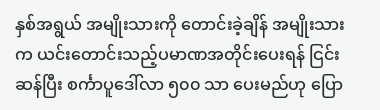နှစ်အရွယ် အမျိုးသားကို တောင်းခဲ့ချိန် အမျိုးသားက ယင်းတောင်းသည့်ပမာဏအတိုင်းပေးရန် ငြင်းဆန်ပြီး စင်္ကာပူဒေါ်လာ ၅၀၀ သာ ပေးမည်ဟု ပြော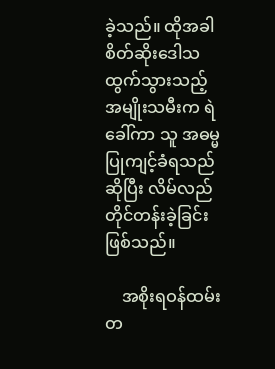ခဲ့သည်။ ထိုအခါ စိတ်ဆိုးဒေါသထွက်သွားသည့် အမျိုးသမီးက ရဲခေါ်ကာ သူ အဓမ္မပြုကျင့်ခံရသည် ဆိုပြီး လိမ်လည်တိုင်တန်းခဲ့ခြင်းဖြစ်သည်။

    အစိုးရဝန်ထမ်းတ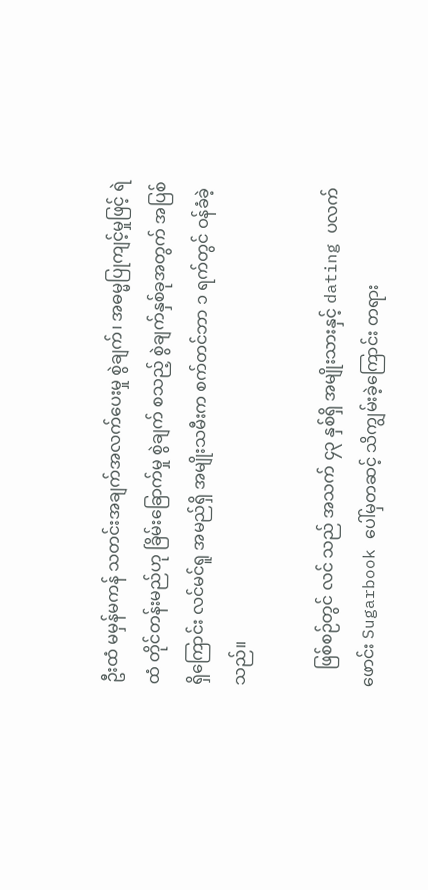ဦးထံ မမှန်မကန် သတင်းအချက်အလက်ပေးမှု စွဲချက်၊ အဓမ္မပြုကျင့်မှုဖြင့် ရဲထံ တိုင်တန်းမည်ဟု ခြိမ်းခြောက်မှု စွဲချက် စသည့် စွဲချက်နှစ်ခုအတွက် အပြစ်ရှိကြောင်း လင်မင်ရူ အမည်ရှိ အမျိုးသမီးက စက်တင်ဘာ ၁ ရက်တွင် ဝန်ခံခဲ့သည်။

    ဖြစ်စဉ်တွင် လင် သည် အသက် ၄၃ နှစ်ရှိ အမျိုးသားနှင့် dating ပလက်ဖောင်း Sugarbook ပေါ်မှတဆင့် သိကျွမ်းခဲ့ကြောင်း တရား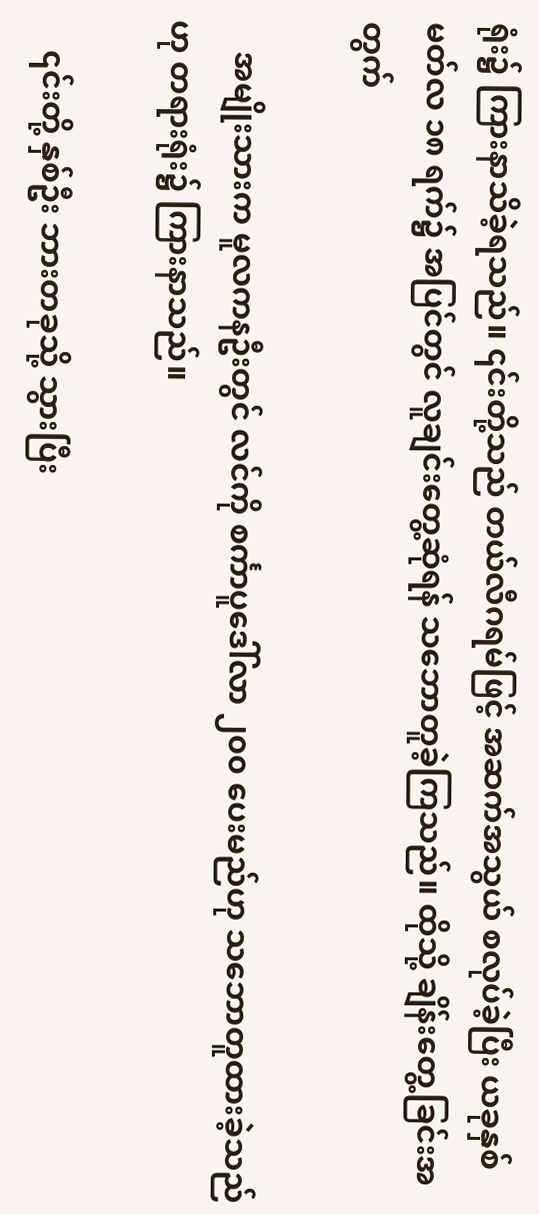ရုံး၌ ကြားနာသိခဲ့ရသည်။ ၎င်းတို့သည် တယ်လီဂရမ်ဖြင့် အဆက်အသွယ် စလုပ်ခဲ့ပြီး ယခုနှစ် မတ်လ ၁၈ ရက်၌ အပြင်တွင် လူချင်းတွေ့ဆုံရန် သဘောတူခဲ့ကြသည်။ ထိုသို့ ချိန်းတွေ့ခြင်းအတွက်

    အမျိုးသားက မူလကနဦးတွင် လင်ကို စင်္ကာပူဒေါ်လာ ၂၀၀ ပေးမည်ဟု သဘောတူထားခဲ့သည်ဟု တရားရုံး၌ ကြားနာသည်။

    ၎င်းတို့ နှစ်ဦး ဘားတခုသို့ သွားပြီး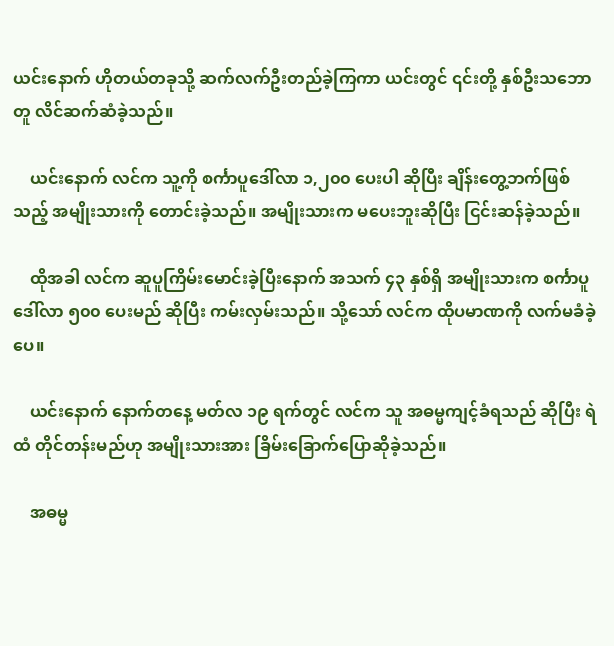ယင်းနောက် ဟိုတယ်တခုသို့ ဆက်လက်ဦးတည်ခဲ့ကြကာ ယင်းတွင် ၎င်းတို့ နှစ်ဦးသဘောတူ လိင်ဆက်ဆံခဲ့သည်။

    ယင်းနောက် လင်က သူ့ကို စင်္ကာပူဒေါ်လာ ၁,၂၀၀ ပေးပါ ဆိုပြီး ချိန်းတွေ့ဘက်ဖြစ်သည့် အမျိုးသားကို တောင်းခဲ့သည်။ အမျိုးသားက မပေးဘူးဆိုပြီး ငြင်းဆန်ခဲ့သည်။

    ထိုအခါ လင်က ဆူပူကြိမ်းမောင်းခဲ့ပြီးနောက် အသက် ၄၃ နှစ်ရှိ အမျိုးသားက စင်္ကာပူဒေါ်လာ ၅၀၀ ပေးမည် ဆိုပြီး ကမ်းလှမ်းသည်။ သို့သော် လင်က ထိုပမာဏကို လက်မခံခဲ့ပေ။

    ယင်းနောက် နောက်တနေ့ မတ်လ ၁၉ ရက်တွင် လင်က သူ အဓမ္မကျင့်ခံရသည် ဆိုပြီး ရဲထံ တိုင်တန်းမည်ဟု အမျိုးသားအား ခြိမ်းခြောက်ပြောဆိုခဲ့သည်။

    အဓမ္မ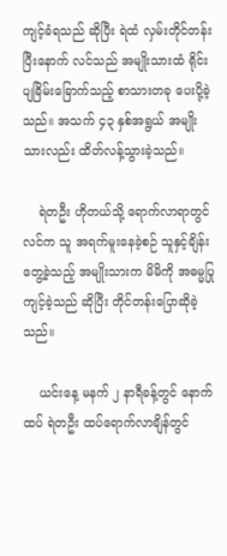ကျင့်ခံရသည် ဆိုပြီး ရဲထံ လှမ်းတိုင်တန်းပြီးနောက် လင်သည် အမျိုးသားထံ ရိုင်းပျခြိမ်းခြောက်သည့် စာသားတခု ပေးပို့ခဲ့သည်။ အသက် ၄၃ နှစ်အရွယ် အမျိုးသားလည်း ထိတ်လန့်သွားခဲ့သည်။

    ရဲတဦး ဟိုတယ်သို့ ရောက်လာရာတွင် လင်က သူ အရက်မူးနေခဲ့စဉ် သူနှင့်ချိန်းတွေ့ခဲ့သည့် အမျိုးသားက မိမိကို အဓမ္မပြုကျင့်ခဲ့သည် ဆိုပြီး တိုင်တန်းပြောဆိုခဲ့သည်။

    ယင်းနေ့ မနက် ၂ နာရီခန့်တွင် နောက်ထပ် ရဲတဦး ထပ်ရောက်လာချိန်တွင်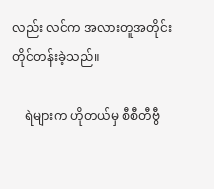လည်း လင်က အလားတူအတိုင်း တိုင်တန်းခဲ့သည်။

    ရဲများက ဟိုတယ်မှ စီစီတီဗွီ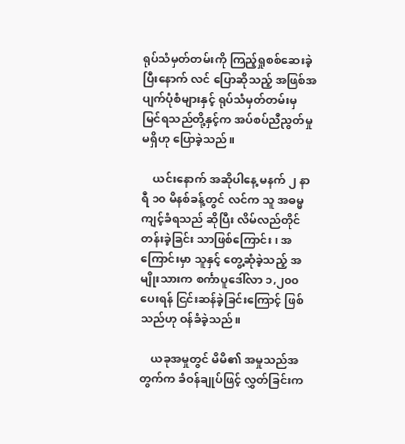ရုပ်သံမှတ်တမ်းကို ကြည့်ရှုစစ်ဆေးခဲ့ပြီးနောက် လင် ပြောဆိုသည့် အဖြစ်အပျက်ပုံစံများနှင့် ရုပ်သံမှတ်တမ်းမှ မြင်ရသည်တို့နှင့်က အပ်စပ်ညီညွတ်မှုမရှိဟု ပြောခဲ့သည်။

    ယင်းနောက် အဆိုပါနေ့ မနက် ၂ နာရီ ၁၀ မိနစ်ခန့်တွင် လင်က သူ အဓမ္မကျင့်ခံရသည် ဆိုပြီး လိမ်လည်တိုင်တန်းခဲ့ခြင်း သာဖြစ်ကြောင်း၊ အကြောင်းမှာ သူနှင့် တွေ့ဆုံခဲ့သည့် အမျိုးသားက စင်္ကာပူဒေါ်လာ ၁,၂၀၀ ပေးရန် ငြင်းဆန်ခဲ့ခြင်းကြောင့် ဖြစ်သည်ဟု ဝန်ခံခဲ့သည်။

    ယခုအမှုတွင် မိမိ၏ အမှုသည်အတွက်က ခံဝန်ချုပ်ဖြင့် လွှတ်ခြင်းက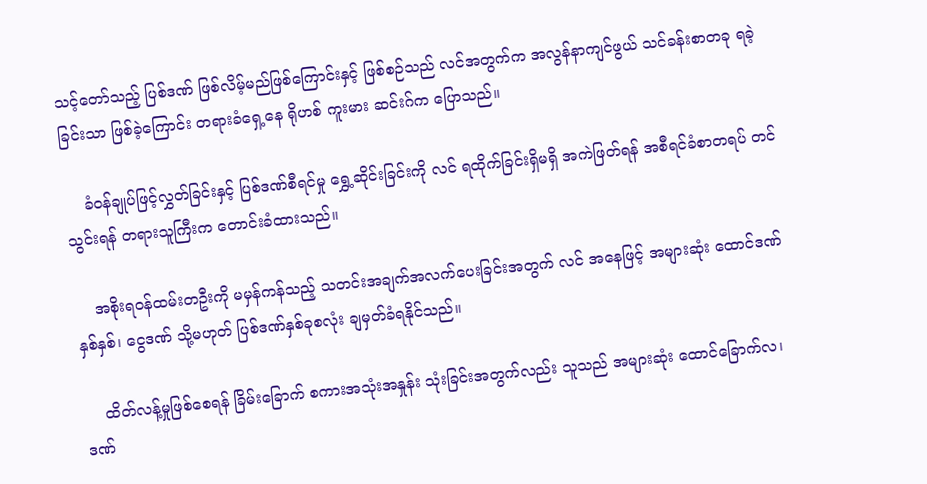သင့်တော်သည့် ပြစ်ဒဏ် ဖြစ်လိမ့်မည်ဖြစ်ကြောင်းနှင့် ဖြစ်စဉ်သည် လင်အတွက်က အလွန်နာကျင်ဖွယ် သင်ခန်းစာတခု ရခဲ့ခြင်းသာ ဖြစ်ခဲ့ကြောင်း တရားခံရှေ့နေ ရိုဟစ် ကူးမား ဆင်းဂ်က ပြောသည်။

    ခံဝန်ချုပ်ဖြင့်လွှတ်ခြင်းနှင့် ပြစ်ဒဏ်စီရင်မှု ရွှေ့ဆိုင်းခြင်းကို လင် ရထိုက်ခြင်းရှိမရှိ အကဲဖြတ်ရန် အစီရင်ခံစာတရပ် တင်သွင်းရန် တရားသူကြီးက တောင်းခံထားသည်။

    အစိုးရဝန်ထမ်းတဦးကို မမှန်ကန်သည့် သတင်းအချက်အလက်ပေးခြင်းအတွက် လင် အနေဖြင့် အများဆုံး ထောင်ဒဏ် နှစ်နှစ်၊ ငွေဒဏ် သို့မဟုတ် ပြစ်ဒဏ်နှစ်ခုစလုံး ချမှတ်ခံရနိုင်သည်။

    ထိတ်လန့်မှုဖြစ်စေရန် ခြိမ်းခြောက် စကားအသုံးအနှုန်း သုံးခြင်းအတွက်လည်း သူသည် အများဆုံး ထောင်ခြောက်လ၊ ဒဏ်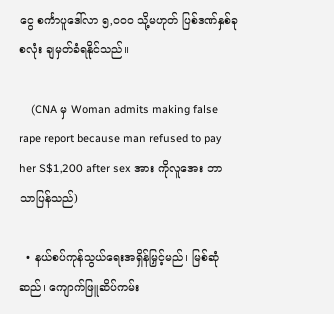ငွေ စင်္ကာပူဒေါ်လာ ၅,၀၀၀ သို့မဟုတ် ပြစ်ဒဏ်နှစ်ခုစလုံး ချမှတ်ခံရနိုင်သည်။

    (CNA မှ Woman admits making false rape report because man refused to pay her S$1,200 after sex အား ကိုလူအေး ဘာသာပြန်သည်)

  • နယ်စပ်ကုန်သွယ်ရေးအရှိန်မြှင့်မည်၊ မြစ်ဆုံဆည်၊ ကျောက်ဖြူဆိပ်ကမ်း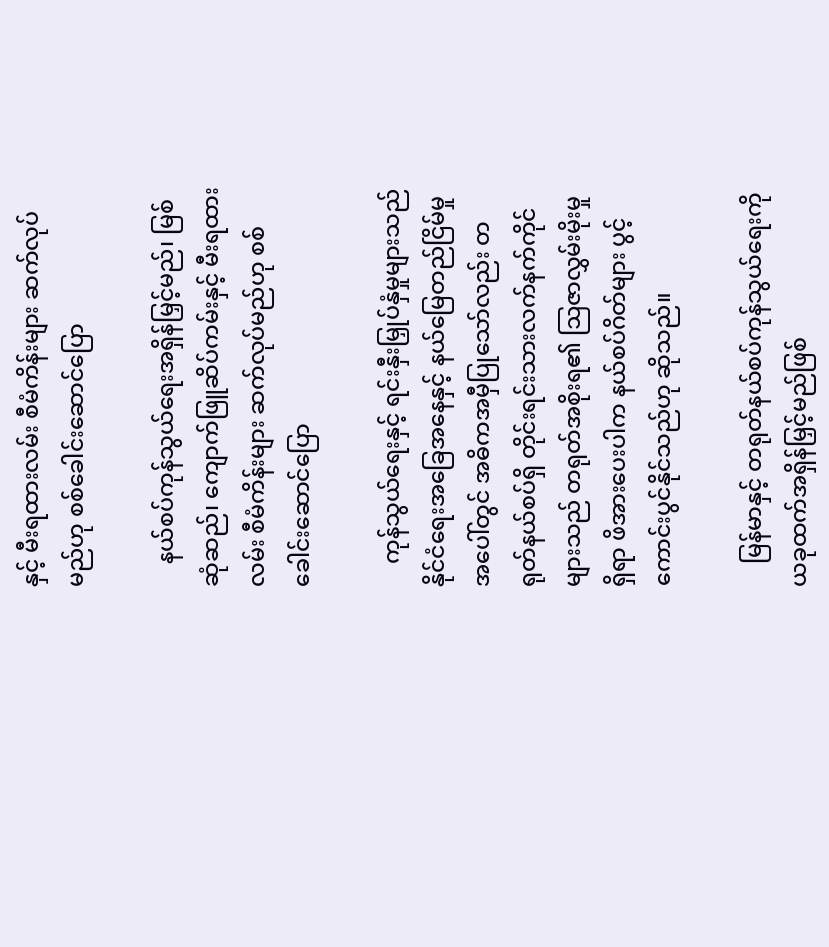နှင့် မီးရထားလမ်း စီမံကိန်းများ ဆက်လုပ်မည်ဟု စစ်ခေါင်းဆောင်ပြော

    နယ်စပ်ကုန်သွယ်ရေးအရှိန်မြှင့်မည်၊ မြစ်ဆုံဆည်၊ ကျောက်ဖြူဆိပ်ကမ်းနှင့် မီးရထားလမ်း စီမံကိန်းများ ဆက်လုပ်မည်ဟု စစ်ခေါင်းဆောင်ပြော

    ကုန်သွယ်ရေးနှင့် ရင်းနှီးမြှုပ်နှံမှုများသည် နိုင်ငံရေးအခြေအနေနှင့် နယ်မြေတည်ငြိမ်မှုအပေါ်တွင် အဓိကအမှီပြုသော်လည်း တရုတ်နယ်စပ်ရှိ တိုင်းရင်းသားလက်နက်ကိုင်များသည် တရုတ်အစိုးရ၏ ဩဇာလွှမ်းမိုးမှုရှိရာ ဖိအားပေးပါက နယ်စပ်ဂိတ်များ ပွင့်ကောင်းပွင်နိုင်သည်ဟု ဆိုသည်။

    မြန်မာနှင့် တရုတ်နယ်စပ်ကုန်သွယ်ရေးကို ယခုထက်အရှိန်မြှင့်မည်ဖြစ်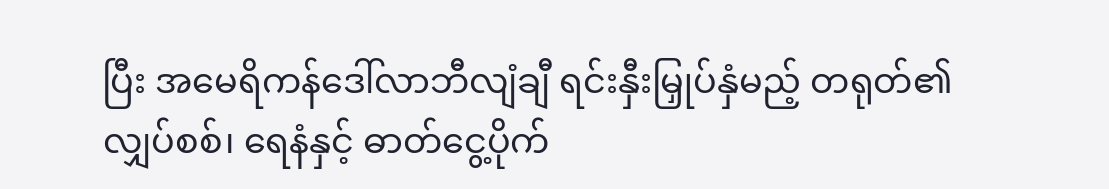ပြီး အမေရိကန်ဒေါ်လာဘီလျံချီ ရင်းနှီးမြှုပ်နှံမည့် တရုတ်၏လျှပ်စစ်၊ ရေနံနှင့် ဓာတ်ငွေ့ပိုက်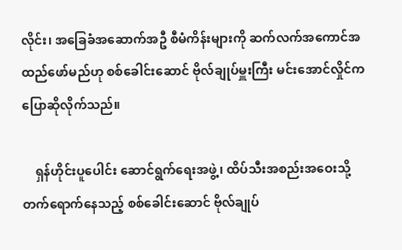လိုင်း၊ အခြေခံအဆောက်အဦ စီမံကိန်းများကို ဆက်လက်အကောင်အထည်ဖော်မည်ဟု စစ်ခေါင်းဆောင် ဗိုလ်ချုပ်မှူးကြီး မင်းအောင်လှိုင်က ပြောဆိုလိုက်သည်။

    ရှန်ဟိုင်းပူပေါင်း ဆောင်ရွက်ရေးအဖွဲ့၊ ထိပ်သီးအစည်းအဝေးသို့ တက်ရောက်နေသည့် စစ်ခေါင်းဆောင် ဗိုလ်ချုပ်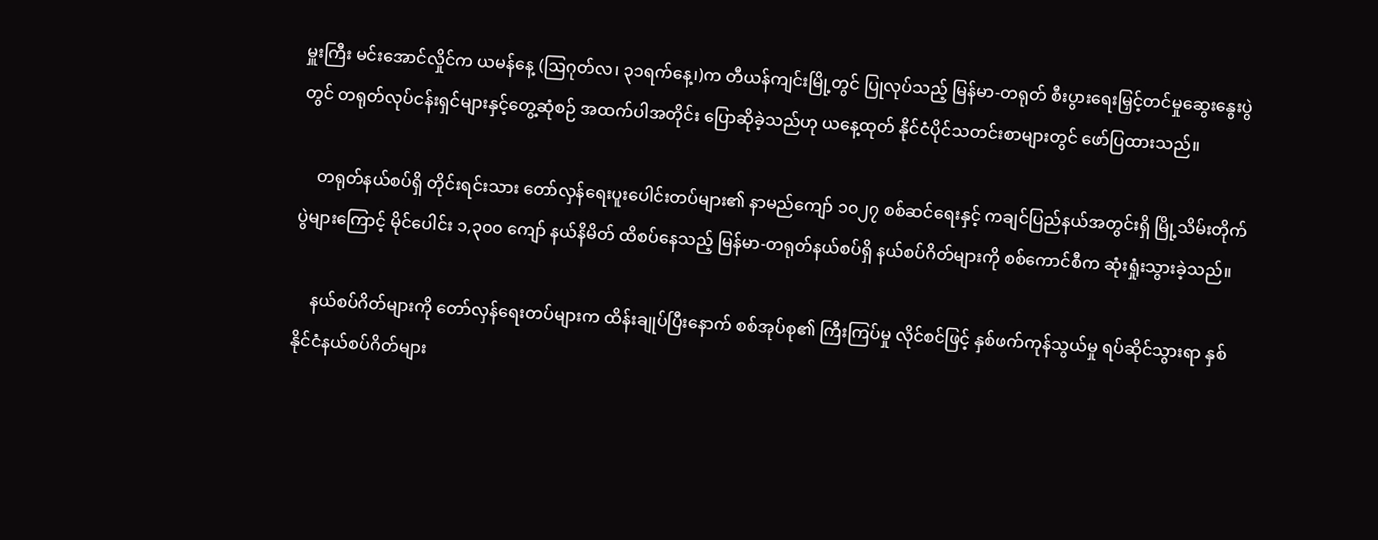မှူးကြီး မင်းအောင်လှိုင်က ယမန်နေ့ (ဩဂုတ်လ၊ ၃၁ရက်နေ့၊)က တီယန်ကျင်းမြို့တွင် ပြုလုပ်သည့် မြန်မာ-တရုတ် စီးပွားရေးမြှင့်တင်မှုဆွေးနွေးပွဲတွင် တရုတ်လုပ်ငန်းရှင်များနှင့်တွေ့ဆုံစဉ် အထက်ပါအတိုင်း ပြောဆိုခဲ့သည်ဟု ယနေ့ထုတ် နိုင်ငံပိုင်သတင်းစာများတွင် ဖော်ပြထားသည်။

    တရုတ်နယ်စပ်ရှိ တိုင်းရင်းသား တော်လှန်ရေးပူးပေါင်းတပ်များ၏ နာမည်ကျော် ၁၀၂၇ စစ်ဆင်ရေးနှင့် ကချင်ပြည်နယ်အတွင်းရှိ မြို့သိမ်းတိုက်ပွဲများကြောင့် မိုင်ပေါင်း ၁,၃၀၀ ကျော် နယ်နိမိတ် ထိစပ်နေသည့် မြန်မာ-တရုတ်နယ်စပ်ရှိ နယ်စပ်ဂိတ်များကို စစ်ကောင်စီက ဆုံးရှုံးသွားခဲ့သည်။

    နယ်စပ်ဂိတ်များကို တော်လှန်ရေးတပ်များက ထိန်းချုပ်ပြီးနောက် စစ်အုပ်စု၏ ကြီးကြပ်မှု လိုင်စင်ဖြင့် နှစ်ဖက်ကုန်သွယ်မှု ရပ်ဆိုင်သွားရာ နှစ်နိုင်ငံနယ်စပ်ဂိတ်များ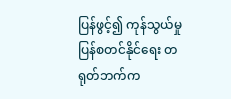ပြန်ဖွင့်၍ ကုန်သွယ်မှုပြန်စတင်နိုင်ရေး တရုတ်ဘက်က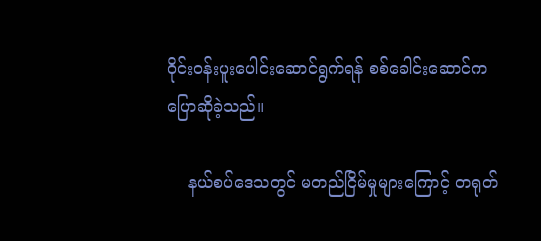ဝိုင်းဝန်းပူးပေါင်းဆောင်ရွက်ရန် စစ်ခေါင်းဆောင်က ပြောဆိုခဲ့သည်။

    နယ်စပ်ဒေသတွင် မတည်ငြိမ်မှုများကြောင့် တရုတ်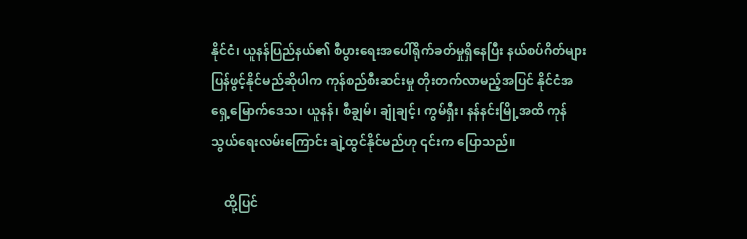နိုင်ငံ၊ ယူနန်ပြည်နယ်၏ စီပွားရေးအပေါ်ရိုက်ခတ်မှုရှိနေပြီး နယ်စပ်ဂိတ်များ ပြန်ဖွင့်နိုင်မည်ဆိုပါက ကုန်စည်စီးဆင်းမှု တိုးတက်လာမည့်အပြင် နိုင်ငံအရှေ့မြောက်ဒေသ၊ ယူနန်၊ စီချွမ်၊ ချုံချင့်၊ ကွမ်ရှီး၊ နန်နင်းမြို့အထိ ကုန်သွယ်ရေးလမ်းကြောင်း ချဲ့ထွင်နိုင်မည်ဟု ၎င်းက ပြောသည်။

    ထို့ပြင်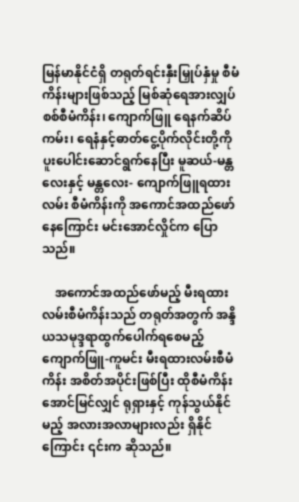မြန်မာနိုင်ငံရှိ တရုတ်ရင်းနှီးမြှုပ်နှံမှု စီမံကိန်းများဖြစ်သည့် မြစ်ဆုံရေအားလျှပ်စစ်စီမံကိန်း၊ ကျောက်ဖြူ ရေနက်ဆိပ်ကမ်း၊ ရေနံနှင့်ဓာတ်ငွေ့ပိုက်လိုင်းတို့ကို ပူးပေါင်းဆောင်ရွက်နေပြီး မူဆယ်-မန္တလေးနှင့် မန္တလေး- ကျောက်ဖြူရထားလမ်း စီမံကိန်းကို အကောင်အထည်ဖော်နေကြောင်း မင်းအောင်လှိုင်က ပြောသည်။

    အကောင်အထည်ဖော်မည့် မီးရထားလမ်းစီမံကိန်းသည် တရုတ်အတွက် အန္ဒိယသမုဒ္ဒရာထွက်ပေါက်ရစေမည့် ကျောက်ဖြူ-ကူမင်း မီးရထားလမ်းစီမံကိန်း အစိတ်အပိုင်းဖြစ်ပြီး ထိုစီမံကိန်းအောင်မြင်လျှင် ရုရှားနှင့် ကုန်သွယ်နိုင်မည့် အလားအလာများလည်း ရှိနိုင်ကြောင်း ၎င်းက ဆိုသည်။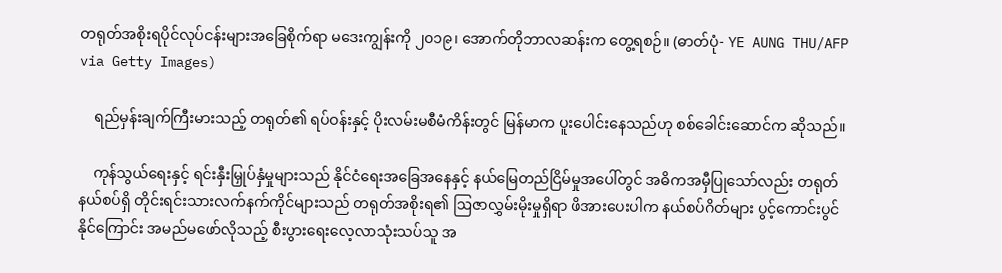တရုတ်အစိုးရပိုင်လုပ်ငန်းများအခြေစိုက်ရာ မဒေးကျွန်းကို ၂၀၁၉၊ အောက်တိုဘာလဆန်းက တွေ့ရစဉ်။ (ဓာတ်ပုံ- YE AUNG THU/AFP via Getty Images)

    ရည်မှန်းချက်ကြီးမားသည့် တရုတ်၏ ရပ်ဝန်းနှင့် ပိုးလမ်းမစီမံကိန်းတွင် မြန်မာက ပူးပေါင်းနေသည်ဟု စစ်ခေါင်းဆောင်က ဆိုသည်။

    ကုန်သွယ်ရေးနှင့် ရင်းနှီးမြှုပ်နှံမှုများသည် နိုင်ငံရေးအခြေအနေနှင့် နယ်မြေတည်ငြိမ်မှုအပေါ်တွင် အဓိကအမှီပြုသော်လည်း တရုတ်နယ်စပ်ရှိ တိုင်းရင်းသားလက်နက်ကိုင်များသည် တရုတ်အစိုးရ၏ ဩဇာလွှမ်းမိုးမှုရှိရာ ဖိအားပေးပါက နယ်စပ်ဂိတ်များ ပွင့်ကောင်းပွင်နိုင်ကြောင်း အမည်မဖော်လိုသည့် စီးပွားရေးလေ့လာသုံးသပ်သူ အ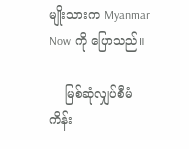မျိုးသားက Myanmar Now ကို ပြောသည်။

    မြစ်ဆုံလျှပ်စီမံကိန်း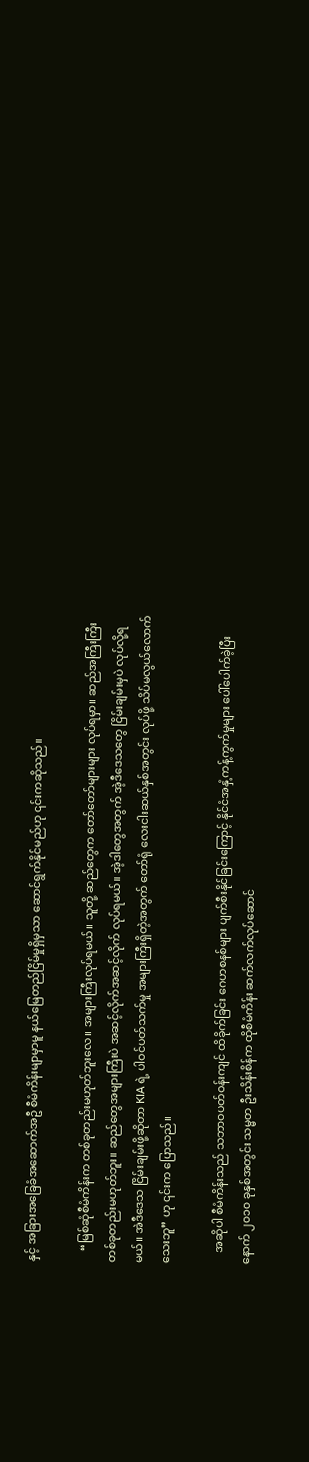နှင့် အခြားအခြေခံအဆောက်အဦ စီမံကိန်းမျာမှာမူ နယ်မြေတည်ငြိမ်မှုရှိမှသာ ဆောင်ရွက်နိုင်မည်ဟု ၎င်းကဆိုသည်။

    “မြစ်ဆုံစီမံကိန်းက တစ်ခုတည်းမဟုတ်ဘူးလေ။ အများကြီးလုပ်ရမယ်။ သူတို့ ဆည်တွေက တော်တော်များများ လုပ်ရမှာ။ ဆည်အကြီးကြီး တစ်ခုတည်းမဟုတ်ဘူး။ ဆည်တွေအများကြီးပဲ အဆင့်လိုက်အဆင့်လိုက် လုပ်ရမယ်။ အဲ့ဒါတွေအတွက် အဲ့ဒီဒေသတွေ ငြိမ်းချမ်းမှပဲ လုပ်လို့ရမယ်။ အဲဒီဒေသ ငြိမ်းချမ်းဖို့ဆိုတာ KIA ရဲ့ ပါဝင်ပတ်သက်မှု အများကြီးရှိတဲ့အတွက် တော်ရုံ လေးငါးဆယ်နှစ်အတွင်း လုပ်ဖို့ သိပ်မလွယ်လောက်သေးဘူ” ဟု ၎င်းက ပြောသည်။

    အဆိုပါ စီမံကိန်းသည် သဘာဝပတ်ဝန်းကျင် ထိခိုက်ခြင်း ဂေဟစနစ်များ ပျက်စီးနိုင်ခြင်းကြောင့် နိုင်ငံအနှံ့ကန့်ကွက်မှုများ ပေါ်ပေါက်ခဲ့ပြီးနောက် ၂၀၁၀ ခုနှစ်အတွင်း သမ္မတ ဦးသိန်းစိန်က ထိုစီမံကိန်း ဆက်လက်လုပ်ဆောင်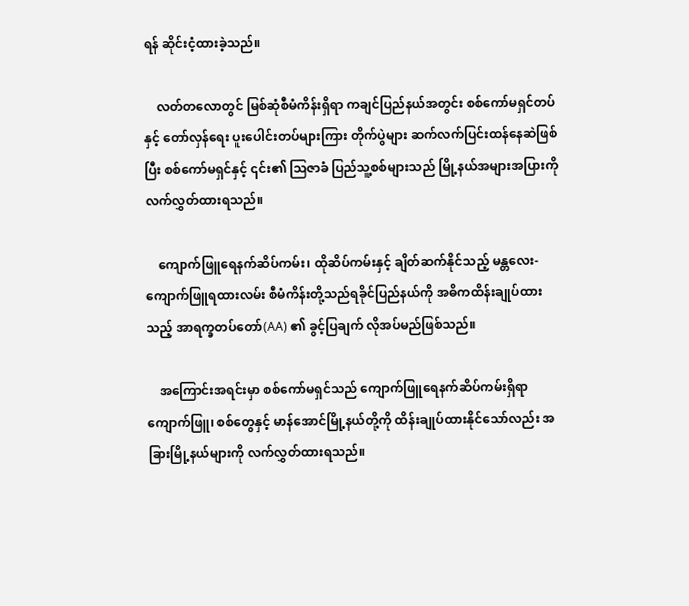ရန် ဆိုင်းငံ့ထားခဲ့သည်။

    လတ်တလောတွင် မြစ်ဆုံစီမံကိန်းရှိရာ ကချင်ပြည်နယ်အတွင်း စစ်ကော်မရှင်တပ်နှင့် တော်လှန်ရေး ပူးပေါင်းတပ်များကြား တိုက်ပွဲများ ဆက်လက်ပြင်းထန်နေဆဲဖြစ်ပြီး စစ်ကော်မရှင်နှင့် ၎င်း၏ ဩဇာခံ ပြည်သူ့စစ်များသည် မြို့နယ်အများအပြားကို လက်လွှတ်ထားရသည်။

    ကျောက်ဖြူရေနက်ဆိပ်ကမ်း၊ ထိုဆိပ်ကမ်းနှင့် ချိတ်ဆက်နိုင်သည့် မန္တလေး-ကျောက်ဖြူရထားလမ်း စီမံကိန်းတို့သည်ရခိုင်ပြည်နယ်ကို အဓိကထိန်းချုပ်ထားသည့် အာရက္ခတပ်တော်(AA) ၏ ခွင့်ပြချက် လိုအပ်မည်ဖြစ်သည်။

    အကြောင်းအရင်းမှာ စစ်ကော်မရှင်သည် ကျောက်ဖြူရေနက်ဆိပ်ကမ်းရှိရာ ကျောက်ဖြူ၊ စစ်တွေနှင့် မာန်အောင်မြို့နယ်တို့ကို ထိန်းချုပ်ထားနိုင်သော်လည်း အခြားမြို့နယ်များကို လက်လွှတ်ထားရသည်။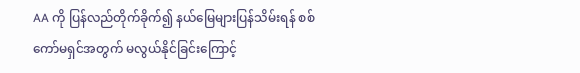AA ကို ပြန်လည်တိုက်ခိုက်၍ နယ်မြေများပြန်သိမ်းရန် စစ်ကော်မရှင်အတွက် မလွယ်နိုင်ခြင်းကြောင့်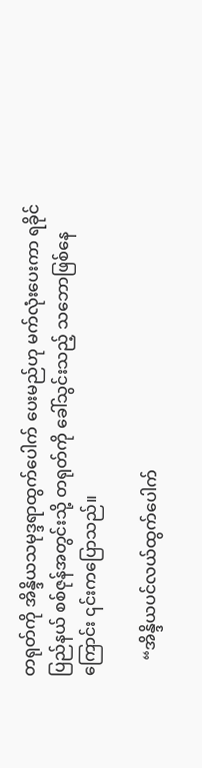တရုတ်ကို အိန္ဒိယသမုဒ္ဒရာထွက်ပေါက် ပေးမည်ဟု မက်လုံးပေးကာ ရခိုင်ပြည်နယ် စစ်ဇုန်အတွင်းသို့ တရုတ်ကို ခေါ်သွင်းသည့် သဘောဖြစ်နေကြောင်း ၎င်းကပြောသည်။

    “အိန္ဒိယပင်လယ်ထွက်ပေါက်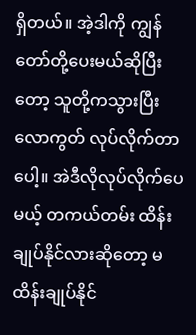ရှိတယ်။ အဲ့ဒါကို ကျွန်တော်တို့ပေးမယ်ဆိုပြီးတော့ သူတို့ကသွားပြီး လောကွတ် လုပ်လိုက်တာပေါ့။ အဲဒီလိုလုပ်လိုက်ပေမယ့် တကယ်တမ်း ထိန်းချုပ်နိုင်လားဆိုတော့ မထိန်းချုပ်နိုင်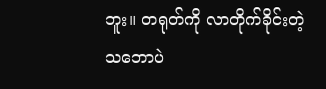ဘူး။ တရုတ်ကို လာတိုက်ခိုင်းတဲ့သဘောပဲ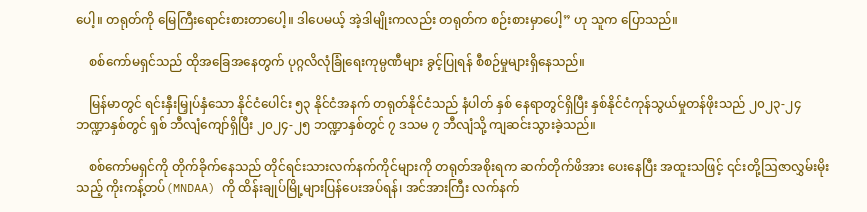ပေါ့။ တရုတ်ကို မြေကြီးရောင်းစားတာပေါ့။ ဒါပေမယ့် အဲ့ဒါမျိုးကလည်း တရုတ်က စဉ်းစားမှာပေါ့” ဟု သူက ပြောသည်။

    စစ်ကော်မရှင်သည် ထိုအခြေအနေတွက် ပုဂ္ဂလိလုံခြုံရေးကုမ္ပဏီများ ခွင့်ပြုရန် စီစဉ်မှုများရှိနေသည်။

    မြန်မာတွင် ရင်းနှီးမြှုပ်နှံသော နိုင်ငံပေါင်း ၅၃ နိုင်ငံအနက် တရုတ်နိုင်ငံသည် နံပါတ် နှစ် နေရာတွင်ရှိပြီး နှစ်နိုင်ငံကုန်သွယ်မှုတန်ဖိုးသည် ၂၀၂၃-၂၄ ဘဏ္ဍာနှစ်တွင် ရှစ် ဘီလျံကျော်ရှိပြီး ၂၀၂၄-၂၅ ဘဏ္ဍာနှစ်တွင် ၇ ဒသမ ၇ ဘီလျံသို့ ကျဆင်းသွားခဲ့သည်။

    စစ်ကော်မရှင်ကို တိုက်ခိုက်နေသည် တိုင်ရင်းသားလက်နက်ကိုင်များကို တရုတ်အစိုးရက ဆက်တိုက်ဖိအား ပေးနေပြီး အထူးသဖြင့် ၎င်းတို့ဩဇာလွှမ်းမိုးသည့် ကိုးကန့်တပ်(MNDAA) ကို ထိန်းချုပ်မြို့များပြန်ပေးအပ်ရန်၊ အင်အားကြီး လက်နက်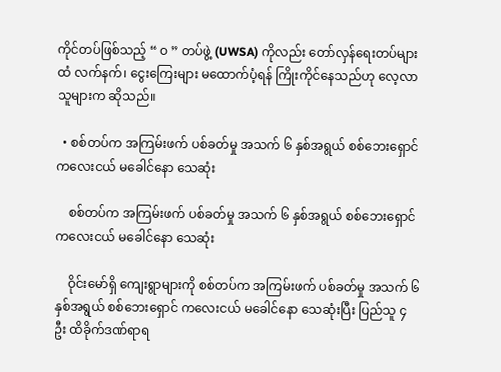ကိုင်တပ်ဖြစ်သည့် “ ဝ ” တပ်ဖွဲ့ (UWSA) ကိုလည်း တော်လှန်ရေးတပ်များထံ လက်နက်၊ ငွေးကြေးများ မထောက်ပံ့ရန် ကြိုးကိုင်နေသည်ဟု လေ့လာသူများက ဆိုသည်။

  • စစ်တပ်က အကြမ်းဖက် ပစ်ခတ်မှု အသက် ၆ နှစ်အရွယ် စစ်ဘေးရှောင် ကလေးငယ် မခေါင်နော သေဆုံး

    စစ်တပ်က အကြမ်းဖက် ပစ်ခတ်မှု အသက် ၆ နှစ်အရွယ် စစ်ဘေးရှောင် ကလေးငယ် မခေါင်နော သေဆုံး

    ဝိုင်းမော်ရှိ ကျေးရွာများကို စစ်တပ်က အကြမ်းဖက် ပစ်ခတ်မှု အသက် ၆ နှစ်အရွယ် စစ်ဘေးရှောင် ကလေးငယ် မခေါင်နော သေဆုံးပြီး ပြည်သူ ၄ ဦး ထိခိုက်ဒဏ်ရာရ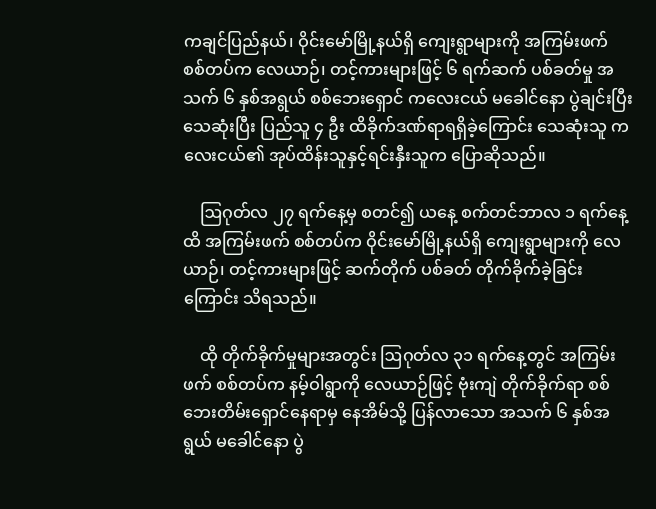ကချင်ပြည်နယ်၊ ဝိုင်းမော်မြို့နယ်ရှိ ကျေးရွာများကို အကြမ်းဖက် စစ်တပ်က လေယာဉ်၊ တင့်ကားများဖြင့် ၆ ရက်ဆက် ပစ်ခတ်မှု အသက် ၆ နှစ်အရွယ် စစ်ဘေးရှောင် ကလေးငယ် မခေါင်နော ပွဲချင်းပြီး သေဆုံးပြီး ပြည်သူ ၄ ဦး ထိခိုက်ဒဏ်ရာရရှိခဲ့ကြောင်း သေဆုံးသူ ကလေးငယ်၏ အုပ်ထိန်းသူနှင့်ရင်းနှီးသူက ပြောဆိုသည်။

    ဩဂုတ်လ ၂၇ ရက်နေ့မှ စတင်၍ ယနေ့ စက်တင်ဘာလ ၁ ရက်နေ့ထိ အကြမ်းဖက် စစ်တပ်က ဝိုင်းမော်မြို့နယ်ရှိ ကျေးရွာများကို လေယာဉ်၊ တင့်ကားများဖြင့် ဆက်တိုက် ပစ်ခတ် တိုက်ခိုက်ခဲ့ခြင်းကြောင်း သိရသည်။

    ထို တိုက်ခိုက်မှုများအတွင်း ဩဂုတ်လ ၃၁ ရက်နေ့တွင် အကြမ်းဖက် စစ်တပ်က နမ့်ဝါရွာကို လေယာဉ်ဖြင့် ဗုံးကျဲ တိုက်ခိုက်ရာ စစ်ဘေးတိမ်းရှောင်နေရာမှ နေအိမ်သို့ ပြန်လာသော အသက် ၆ နှစ်အရွယ် မခေါင်နော ပွဲ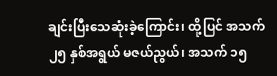ချင်းပြီးသေဆုံးခဲ့ကြောင်း၊ ထို့ပြင် အသက် ၂၅ နှစ်အရွယ် မဇယ်ညွယ်၊ အသက် ၁၅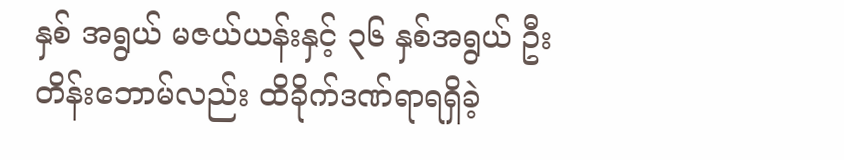နှစ် အရွယ် မဇယ်ယန်းနှင့် ၃၆ နှစ်အရွယ် ဦးတိန်းဘောမ်လည်း ထိခိုက်ဒဏ်ရာရရှိခဲ့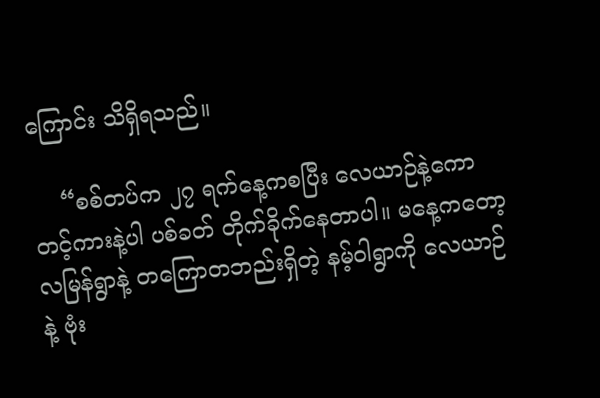ကြောင်း သိရှိရသည်။

    “စစ်တပ်က ၂၇ ရက်နေ့ကစပြီး လေယာဉ်နဲ့ကော တင့်ကားနဲ့ပါ ပစ်ခတ် တိုက်ခိုက်နေတာပါ။ မနေ့ကတော့ လမြန်ရွာနဲ့ တကြောတဘည်းရှိတဲ့ နမ့်ဝါရွာကို လေယာဉ်နဲ့ ဗုံး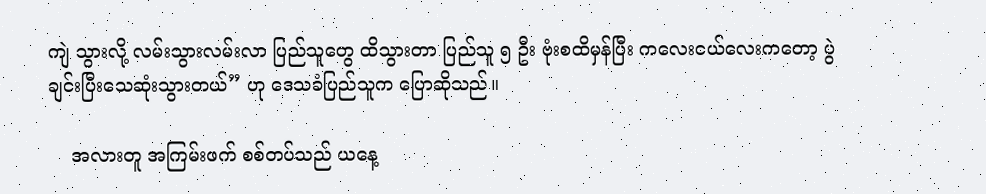ကျဲ သွားလို့ လမ်းသွားလမ်းလာ ပြည်သူတွေ ထိသွားတာ ပြည်သူ ၅ ဦး ဗုံးစထိမှန်ပြီး ကလေးငယ်လေးကတော့ ပွဲချင်းပြီးသေဆုံးသွားတယ်” ဟု ဒေသခံပြည်သူက ပြောဆိုသည်။

    အလားတူ အကြမ်းဖက် စစ်တပ်သည် ယနေ့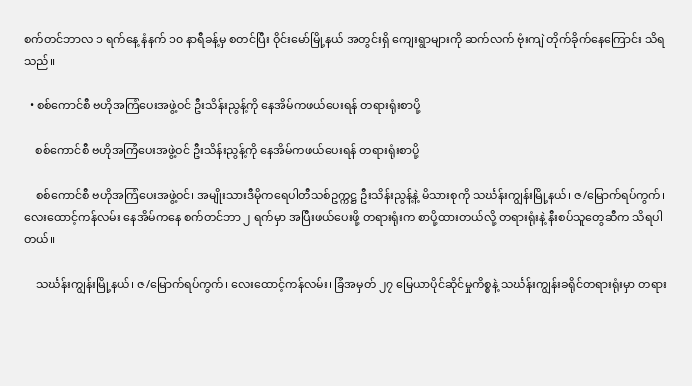စက်တင်ဘာလ ၁ ရက်နေ့ နံနက် ၁၀ နာရီခန့်မှ စတင်ပြီး ဝိုင်းမော်မြို့နယ် အတွင်းရှိ ကျေးရွာများကို ဆက်လက် ဗုံးကျဲ တိုက်ခိုက်နေကြောင်း သိရသည်။

  • စစ်ကောင်စီ ဗဟိုအကြံပေးအဖွဲ့ဝင် ဦးသိန်းညွန့်ကို နေအိမ်ကဖယ်ပေးရန် တရားရုံးစာပို့

    စစ်ကောင်စီ ဗဟိုအကြံပေးအဖွဲ့ဝင် ဦးသိန်းညွန့်ကို နေအိမ်ကဖယ်ပေးရန် တရားရုံးစာပို့

    စစ်ကောင်စီ ဗဟိုအကြံပေးအဖွဲ့ဝင်၊ အမျိုးသားဒီမိုကရေပါတီသစ်ဥက္ကဋ္ဌ ဦးသိန်းညွန့်နဲ့ မိသားစုကို သင်္ဃန်းကျွန်းမြို့နယ်၊ ဇ/မြောက်ရပ်ကွက်၊ လေးထောင့်ကန်လမ်း နေအိမ်ကနေ စက်တင်ဘာ ၂ ရက်မှာ အပြီးဖယ်ပေးဖို့ တရားရုံးက စာပို့ထားတယ်လို့ တရားရုံးနဲ့ နီးစပ်သူတွေဆီက သိရပါတယ်။

    သင်္ဃန်းကျွန်းမြို့နယ်၊ ဇ/မြောက်ရပ်ကွက်၊ လေးထောင့်ကန်လမ်း၊ ခြံအမှတ် ၂၇ မြေယာပိုင်ဆိုင်မှုကိစ္စနဲ့ သင်္ဃန်းကျွန်းခရိုင်တရားရုံးမှာ တရား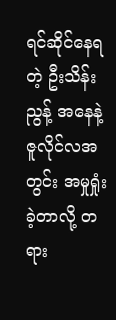ရင်ဆိုင်နေရတဲ့ ဦးသိန်းညွန့် အနေနဲ့ ဇူလိုင်လအတွင်း အမှုရှုံးခဲ့တာလို့ တရား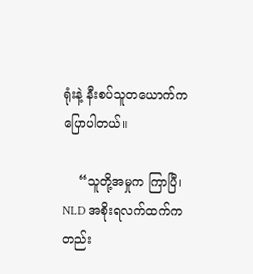ရုံးနဲ့ နီးစပ်သူတယောက်က ပြောပါတယ်။

    “သူတို့အမှုက ကြာပြီ၊ NLD အစိုးရလက်ထက်ကတည်း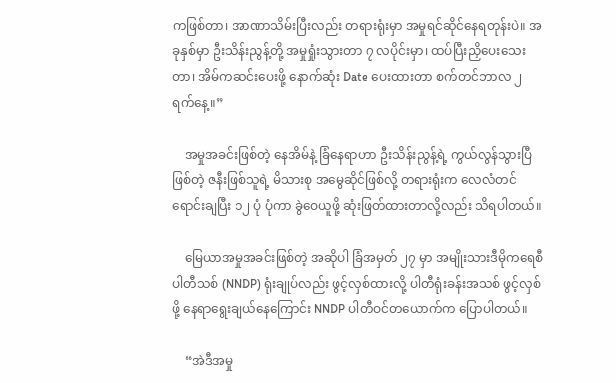ကဖြစ်တာ၊ အာဏာသိမ်းပြီးလည်း တရားရုံးမှာ အမှုရင်ဆိုင်နေရတုန်းပဲ။ အခုနှစ်မှာ ဦးသိန်းညွန့်တို့ အမှုရှုံးသွားတာ ၇ လပိုင်းမှာ၊ ထပ်ပြီးညှိပေးသေးတာ၊ အိမ်ကဆင်းပေးဖို့ နောက်ဆုံး Date ပေးထားတာ စက်တင်ဘာလ ၂ ရက်နေ့။”

    အမှုအခင်းဖြစ်တဲ့ နေအိမ်နဲ့ ခြံနေရာဟာ ဦးသိန်းညွန့်ရဲ့ ကွယ်လွန်သွားပြီဖြစ်တဲ့ ဇနီးဖြစ်သူရဲ့ မိသားစု အမွေဆိုင်ဖြစ်လို့ တရားရုံးက လေလံတင်ရောင်းချပြီး ၁၂ ပုံ ပုံကာ ခွဲဝေယူဖို့ ဆုံးဖြတ်ထားတာလို့လည်း သိရပါတယ်။

    မြေယာအမှုအခင်းဖြစ်တဲ့ အဆိုပါ ခြံအမှတ် ၂၇ မှာ အမျိုးသားဒီမိုကရေစီပါတီသစ် (NNDP) ရုံးချုပ်လည်း ဖွင့်လှစ်ထားလို့ ပါတီရုံးခန်းအသစ် ဖွင့်လှစ်ဖို့ နေရာရွေးချယ်နေကြောင်း NNDP ပါတီဝင်တယောက်က ပြောပါတယ်။

    “အဲဒီအမှု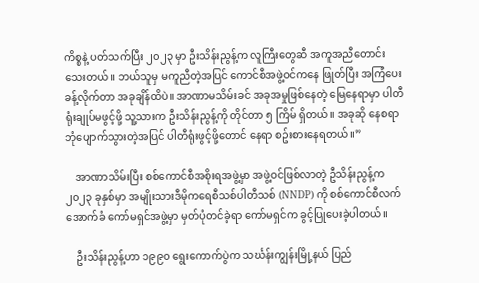ကိစ္စနဲ့ ပတ်သက်ပြီး ၂၀၂၃ မှာ ဦးသိန်းညွန့်က လူကြီးတွေဆီ အကူအညီတောင်းသေးတယ်။ ဘယ်သူမှ မကူညီတဲ့အပြင် ကောင်စီအဖွဲ့ဝင်ကနေ ဖြုတ်ပြီး အကြံပေးခန့်လိုက်တာ အခုချိန်ထိပဲ။ အာဏာမသိမ်းခင် အခုအမှုဖြစ်နေတဲ့ မြေနေရာမှာ ပါတီရုံးချုပ်မဖွင့်ဖို့ သူ့သားက ဦးသိန်းညွန့်ကို တိုင်တာ ၅ ကြိမ် ရှိတယ်။ အခုဆို နေစရာဘုံပျောက်သွားတဲ့အပြင် ပါတီရုံးဖွင့်ဖို့တောင် နေရာ စဥ်းစားနေရတယ်။”

    အာဏာသိမ်းပြီး စစ်ကောင်စီအစိုးရအဖွဲ့မှာ အဖွဲ့ဝင်ဖြစ်လာတဲ့ ဦသိန်းညွန့်က ၂၀၂၃ ခုနှစ်မှာ အမျိုးသားဒီမိုကရေစီသစ်ပါတီသစ် (NNDP) ကို စစ်ကောင်စီလက်အောက်ခံ ကော်မရှင်အဖွဲ့မှာ မှတ်ပုံတင်ခဲ့ရာ ကော်မရှင်က ခွင့်ပြုပေးခဲ့ပါတယ်။

    ဦးသိန်းညွန့်ဟာ ၁၉၉၀ ရွေးကောက်ပွဲက သင်္ဃန်းကျွန်းမြို့နယ် ပြည်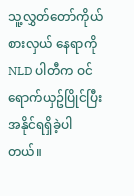သူ့လွှတ်တော်ကိုယ်စားလှယ် နေရာကို NLD ပါတီက ဝင်ရောက်ယှဥ်ပြိုင်ပြီး အနိုင်ရရှိခဲ့ပါတယ်။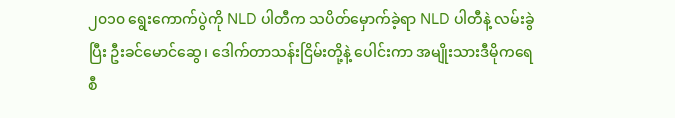၂၀၁၀ ရွေးကောက်ပွဲကို NLD ပါတီက သပိတ်မှောက်ခဲ့ရာ NLD ပါတီနဲ့ လမ်းခွဲပြီး ဦးခင်မောင်ဆွေ၊ ဒေါက်တာသန်းငြိမ်းတို့နဲ့ ပေါင်းကာ အမျိုးသားဒီမိုကရေစီ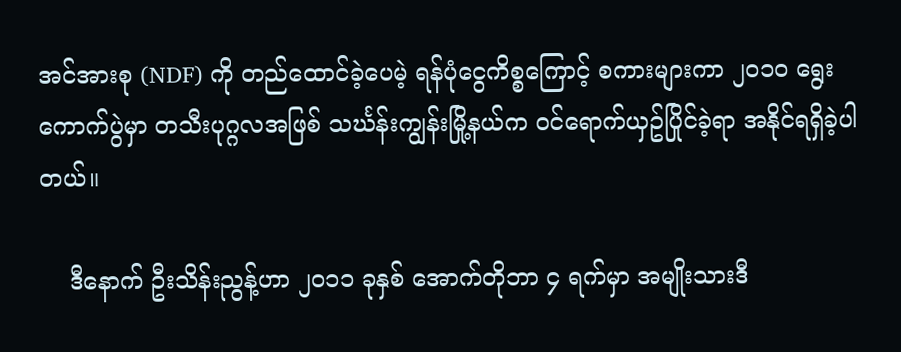အင်အားစု (NDF) ကို တည်ထောင်ခဲ့ပေမဲ့ ရန်ပုံငွေကိစ္စကြောင့် စကားများကာ ၂၀၁၀ ရွေးကောက်ပွဲမှာ တသီးပုဂ္ဂလအဖြစ် သင်္ဃန်းကျွန်းမြို့နယ်က ဝင်ရောက်ယှဥ်ပြိုင်ခဲ့ရာ အနိုင်ရရှိခဲ့ပါတယ်။

    ဒီနောက် ဦးသိန်းညွန့်ဟာ ၂၀၁၁ ခုနှစ် အောက်တိုဘာ ၄ ရက်မှာ အမျိုးသားဒီ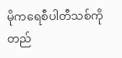မိုကရေစီပါတီသစ်ကို တည်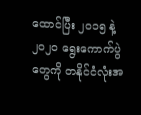ထောင်ပြီး ၂၀၁၅ နဲ့ ၂၀၂၀ ရွေးကောက်ပွဲတွေကို တနိုင်ငံလုံးအ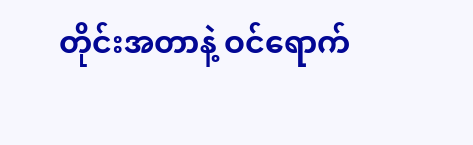တိုင်းအတာနဲ့ ဝင်ရောက်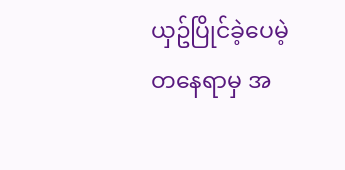ယှဥ်ပြိုင်ခဲ့ပေမဲ့ တနေရာမှ အ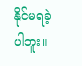နိုင်မရခဲ့ပါဘူး။